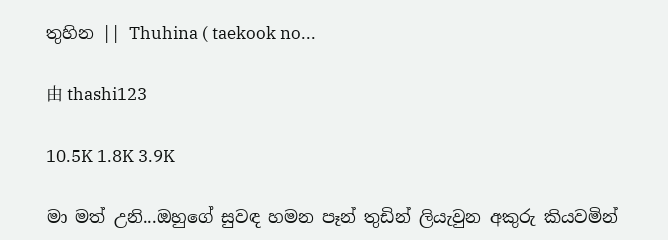තුහින || Thuhina ( taekook no...

由 thashi123

10.5K 1.8K 3.9K

මා මත් උනි...ඔහුගේ සුවඳ හමන පෑන් තුඩින් ලියැවුන අකුරු කියවමින්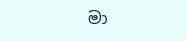මා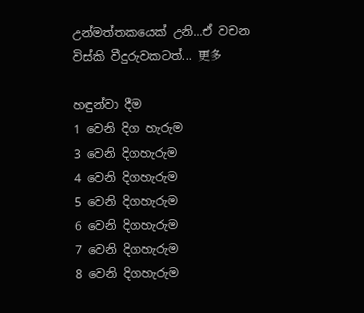උන්මත්තකයෙක් උනි...ඒ වචන විස්කි වීදුරුවකටත්... 更多

හඳුන්වා දීම
1 වෙනි දිග හැරුම
3 වෙනි දිගහැරුම
4 වෙනි දිගහැරුම
5 වෙනි දිගහැරුම
6 වෙනි දිගහැරුම
7 වෙනි දිගහැරුම
8 වෙනි දිගහැරුම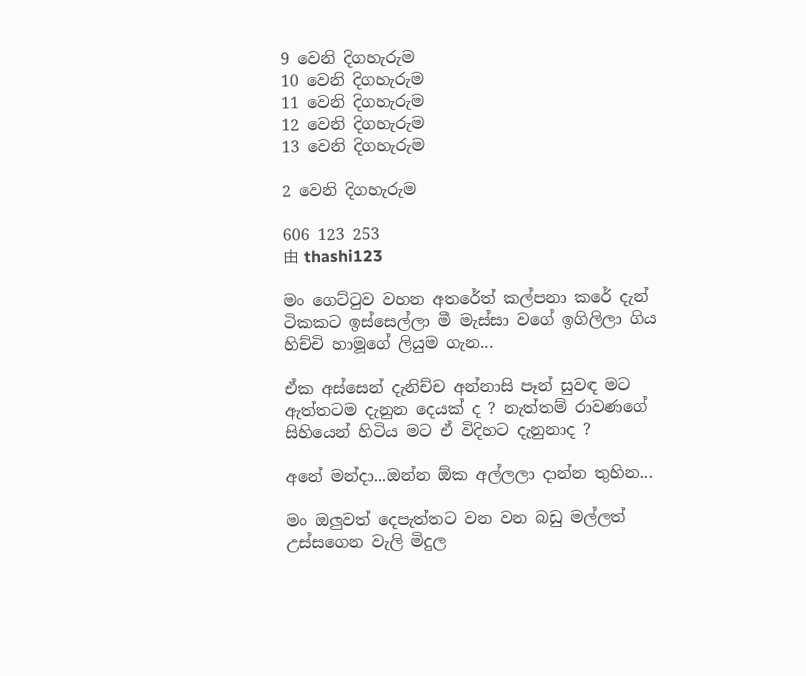9 වෙනි දිගහැරුම
10 වෙනි දිගහැරුම
11 වෙනි දිගහැරුම
12 වෙනි දිගහැරුම
13 වෙනි දිගහැරුම

2 වෙනි දිගහැරුම

606 123 253
由 thashi123

මං ගෙට්ටුව වහන අතරේත් කල්පනා කරේ දැන් ටිකකට ඉස්සෙල්ලා මී මැස්සා වගේ ඉගිලිලා ගිය හිච්චි හාමූගේ ලියුම ගැන...

ඒක අස්සෙන් දැනිච්ච අන්නාසි පෑන් සුවඳ මට ඇත්තටම දැනුන දෙයක් ද ? නැත්තම් රාවණගේ සිහියෙන් හිටිය මට ඒ විදිහට දැනුනාද ?

අනේ මන්දා...ඔන්න ඕක අල්ලලා දාන්න තුහින...

මං ඔලුවත් දෙපැත්තට වන වන බඩු මල්ලත් උස්සගෙන වැලි මිදුල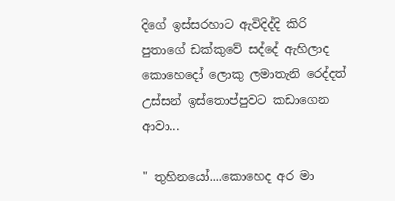දිගේ ඉස්සරහාට ඇවිදිද්දි කිරි පුතාගේ ඩක්කුවේ සද්දේ ඇහිලාද කොහෙදෝ ලොකු ලමාතැනි රෙද්දත් උස්සන් ඉස්තොප්පුවට කඩාගෙන ආවා...

" තුහිනයෝ....කොහෙද අර මා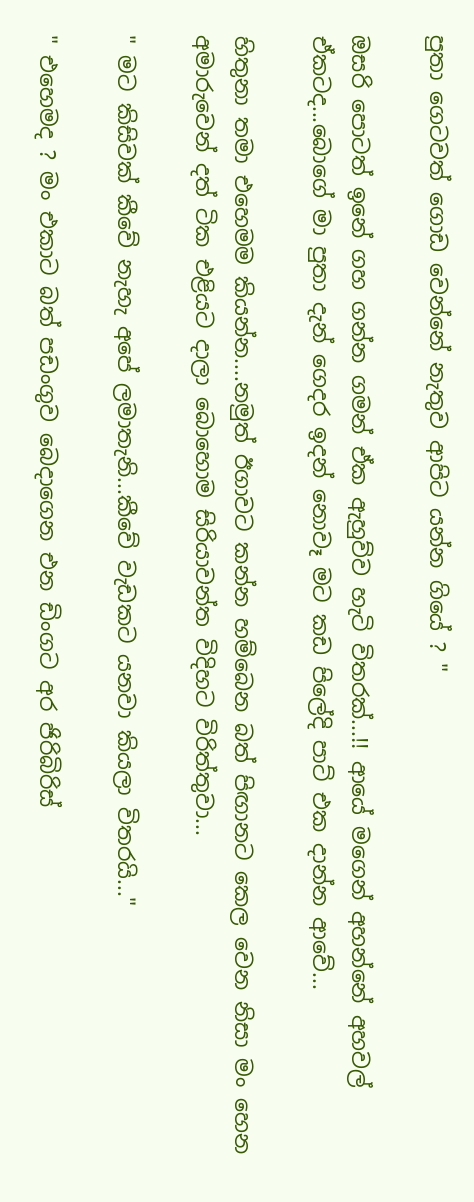පුතා ගෙටවත් ගොඩ වෙන්නේ නැතුව ආපිට යන්න ගියේ ? "

ඔසරි පොටත් ඉනේ ගහ ගන්න ගමන් ඒක ඇහුව්ව හැටි විතරක්...!! ආයේ මගෙන් අහන්නේ අහවල් ඒකටද...බොගේ මා පුතා දැන් ගෙදර ඉදන් නොවෑ මට කඩ පිලේදි පාට් එක දාන්න ආවේ...

හිතුනා තමා එහෙමම කියන්න....නමුත් ඊගාවට කන්න හම්බෙන බත් පිඟානට කෙල වෙන නිසා මං හෙන අමාරුවෙන් දත් ටික එළියට දාලා බොහොම සිරියාවන්ත විදිහට විරිත්තුවා...

" මට කිසිවක් කීවේ නැහැ අපේ ලමාතැනි...කීවේ වැඩකට යනවා කියලා විතරයි..."

" එහෙමද ? මං එකාට බත් පඩංගුව බෙදාගෙන එන ඩිංගට අර ජිරිබිරිස්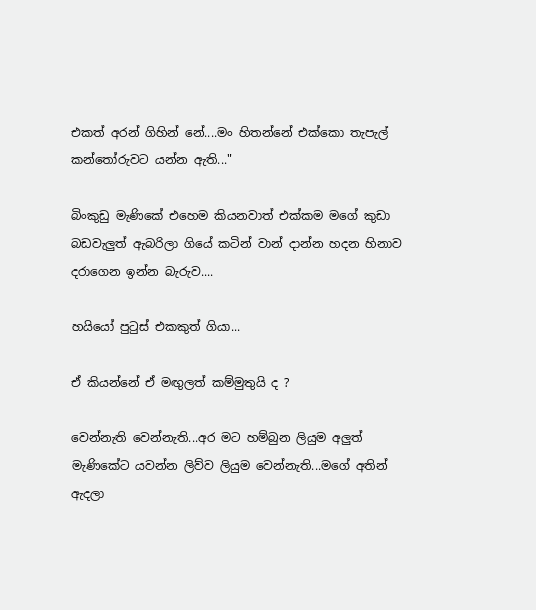එකත් අරන් ගිහින් නේ....මං හිතන්නේ එක්කො තැපැල් කන්තෝරුවට යන්න ඇති..."

බිංකුඩු මැණිකේ එහෙම කියනවාත් එක්කම මගේ කුඩා බඩවැලුත් ඇබරිලා ගියේ කටින් වාන් දාන්න හදන හිනාව දරාගෙන ඉන්න බැරුව....

හයියෝ පුටුස් එකකුත් ගියා...

ඒ කියන්නේ ඒ මඟුලත් කම්මුතුයි ද ?

වෙන්නැති වෙන්නැති...අර මට හම්බුන ලියුම අලුත් මැණිකේට යවන්න ලිව්ව ලියුම වෙන්නැති...මගේ අතින් ඇදලා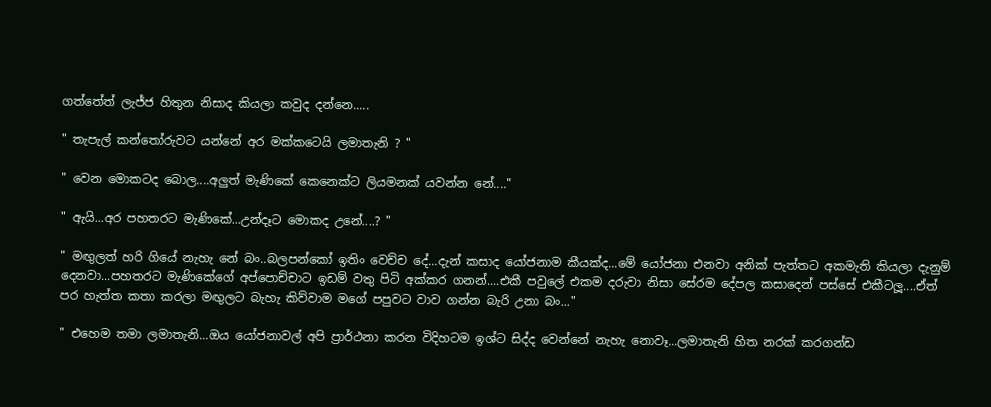ගත්තේත් ලැජ්ජ හිතුන නිසාද කියලා කවුද දන්නෙ.....

" තැපැල් කන්තෝරුවට යන්නේ අර මක්කටෙයි ලමාතැනි ? "

" වෙන මොකටද බොල....අලුත් මැණිකේ කෙනෙක්ට ලියමනක් යවන්න නේ...."

" ඇයි...අර පහතරට මැණිකේ...උන්දෑට මොකද උනේ....? "

" මඟුලත් හරි ගියේ නැහැ නේ බං..බලපන්කෝ ඉතිං වෙච්ච දේ...දැන් කසාද යෝජනාම කීයක්ද...මේ යෝජනා එනවා අනික් පැත්තට අකමැති කියලා දැනුම් දෙනවා...පහතරට මැණිකේගේ අප්පොච්චාට ඉඩම් වතු පිටි අක්කර ගනන්....එකී පවුලේ එකම දරුවා නිසා සේරම දේපල කසාදෙන් පස්සේ එකීටලූ....ඒත් පර හැත්ත කතා කරලා මඟුලට බැහැ කිව්වාම මගේ පපුවට වාව ගන්න බැරි උනා බං..."

" එහෙම තමා ලමාතැනි...ඔය යෝජනාවල් අපි ප්‍රාර්ථනා කරන විදිහටම ඉශ්ට සිද්ද වෙන්නේ නැහැ නොවෑ...ලමාතැනි හිත නරක් කරගන්ඩ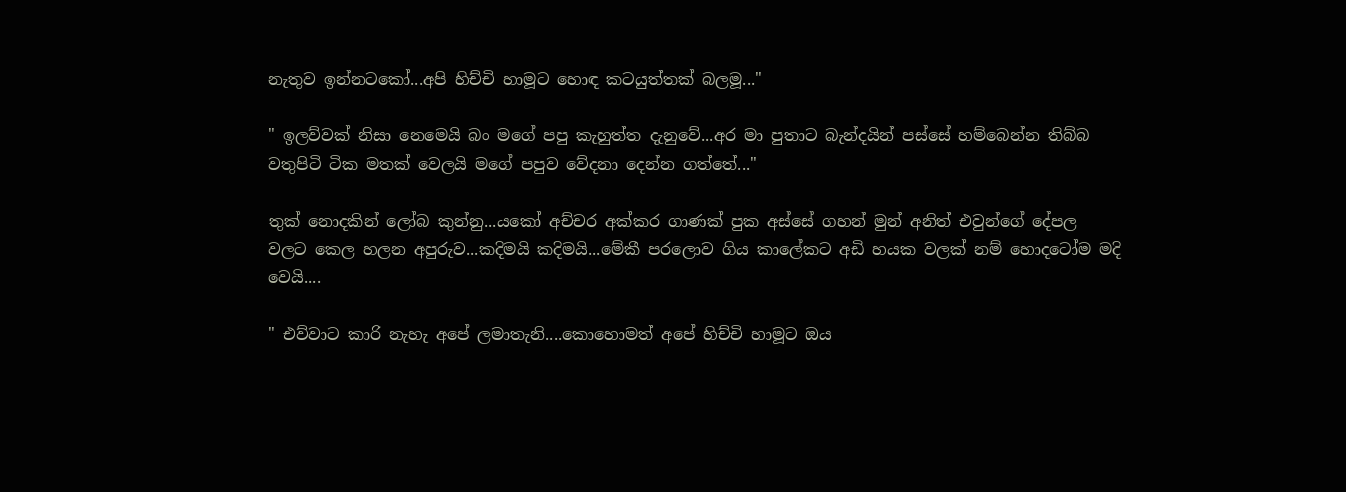නැතුව ඉන්නටකෝ...අපි හිච්චි හාමූට හොඳ කටයුත්තක් බලමූ..."

" ඉලව්වක් නිසා නෙමෙයි බං මගේ පපු කැහුත්ත දැනුවේ...අර මා පුතාට බැන්දයින් පස්සේ හම්බෙන්න තිබ්බ වතුපිටි ටික මතක් වෙලයි මගේ පපුව වේදනා දෙන්න ගත්තේ..."

තුක් නොදකින් ලෝබ කුන්නු...යකෝ අච්චර අක්කර ගාණක් පුක අස්සේ ගහන් මුන් අනිත් එවුන්ගේ දේපල වලට කෙල හලන අපුරුව...කදිමයි කදිමයි...මේකී පරලොව ගිය කාලේකට අඩි හයක වලක් නම් හොදටෝම මදි වෙයි....

" එව්වාට කාරි නැහැ අපේ ලමාතැනි....කොහොමත් අපේ හිච්චි හාමූට ඔය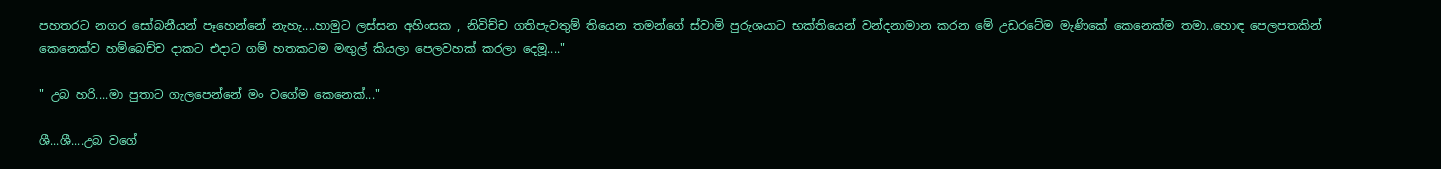පහතරට නගර සෝබනීයන් පෑහෙන්නේ නැහැ....හාමුට ලස්සන අහිංසක , නිවිච්ච ගතිපැවතුම් තියෙන තමන්ගේ ස්වාමි පුරුශයාට භක්තියෙන් වන්දනාමාන කරන මේ උඩරටේම මැණිකේ කෙනෙක්ම තමා..හොඳ පෙලපතකින් කෙනෙක්ව හම්බෙච්ච දාකට එදාට ගම් හතකටම මඟුල් කියලා පෙලවහක් කරලා දෙමූ...."

" උබ හරි....මා පුතාට ගැලපෙන්නේ මං වගේම කෙනෙක්..."

ශී...ශී....උබ වගේ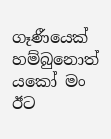ගෑණීයෙක් හම්බුනොත් යකෝ මං ඊට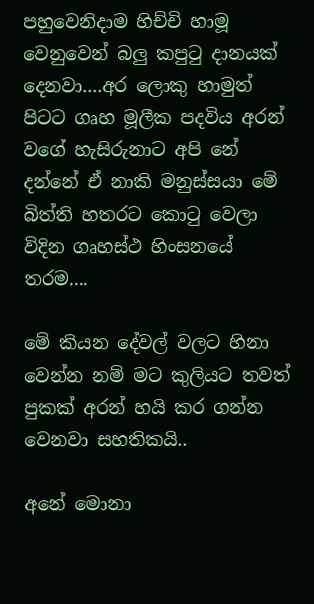පහුවෙනිදාම හිච්චි හාමූ වෙනුවෙන් බලු කපුටු දානයක් දෙනවා....අර ලොකු හාමුත් පිටට ගෘහ මූලීක පදවිය අරන් වගේ හැසිරුනාට අපි නේ දන්නේ ඒ නාකි මනුස්සයා මේ බිත්ති හතරට කොටු වෙලා විදින ගෘහස්ථ හිංසනයේ තරම....

මේ කියන දේවල් වලට හිනා වෙන්න නම් මට කුලියට තවත් පුකක් අරන් හයි කර ගන්න වෙනවා සහතිකයි..

අනේ මොනා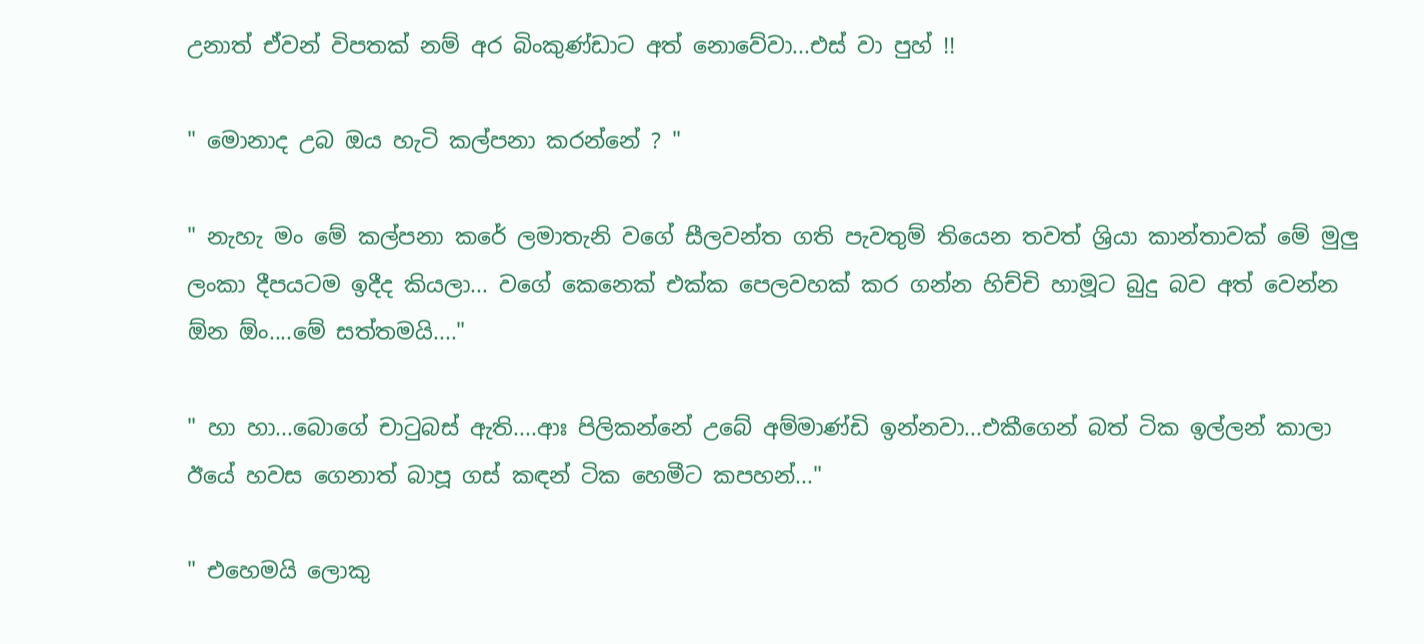උනාත් ඒවන් විපතක් නම් අර බිංකුණ්ඩාට අත් නොවේවා...එස් වා පුහ් !!

" මොනාද උබ ඔය හැටි කල්පනා කරන්නේ ? "

" නැහැ මං මේ කල්පනා කරේ ලමාතැනි වගේ සීලවන්ත ගති පැවතුම් තියෙන තවත් ශ්‍රියා කාන්තාවක් මේ මුලු ලංකා දීපයටම ඉදීද කියලා... වගේ කෙනෙක් එක්ක පෙලවහක් කර ගන්න හිච්චි හාමූට බුදු බව අත් වෙන්න ඕන ඕං....මේ සත්තමයි...."

" හා හා...බොගේ චාටුබස් ඇති....ආඃ පිලිකන්නේ උබේ අම්මාණ්ඩි ඉන්නවා...එකීගෙන් බත් ටික ඉල්ලන් කාලා ඊයේ හවස ගෙනාත් බාපූ ගස් කඳන් ටික හෙමීට කපහන්..."

" එහෙමයි ලොකු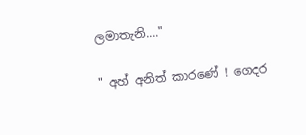ලමාතැනි...."

" අහ් අනිත් කාරණේ ! ගෙදර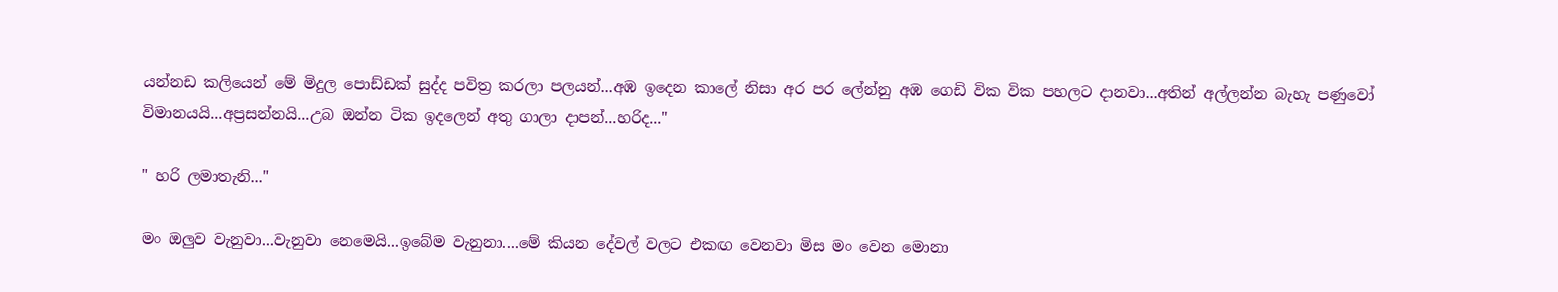යන්නඩ කලියෙන් මේ මිදුල පොඩ්ඩක් සුද්ද පවිත්‍ර කරලා පලයන්...අඹ ඉදෙන කාලේ නිසා අර පර ලේන්නු අඹ ගෙඩි වික වික පහලට දානවා...අතින් අල්ලන්න බැහැ පණුවෝ විමානයයි...අප්‍රසන්නයි...උබ ඔන්න ටික ඉදලෙන් අතු ගාලා දාපන්...හරිද..."

" හරි ලමාතැනි..."

මං ඔලුව වැනුවා...වැනුවා නෙමෙයි...ඉබේම වැනුනා....මේ කියන දේවල් වලට එකඟ වෙනවා මිස මං වෙන මොනා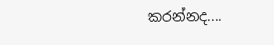කරන්නද....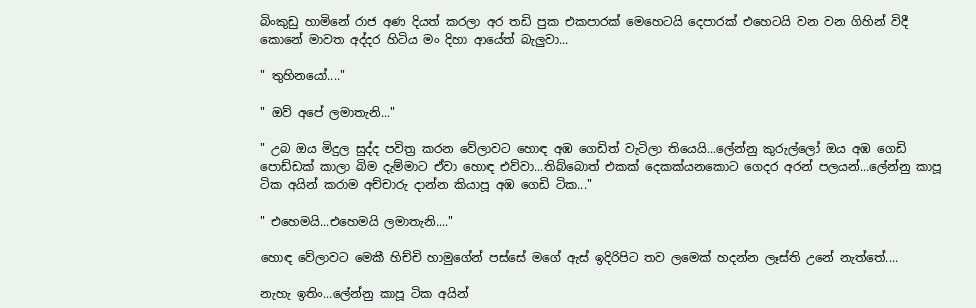බිංකුඩු හාමිනේ රාජ අණ දියත් කරලා අර තඩි පුක එකපාරක් මෙහෙටයි දෙපාරක් එහෙටයි වන වන ගිහින් විදී කොනේ මාවත අද්දර හිටිය මං දිහා ආයේත් බැලුවා...

" තුහිනයෝ...."

" ඔව් අපේ ලමාතැනි..."

" උබ ඔය මිදුල සුද්ද පවිත්‍ර කරන වේලාවට හොඳ අඹ ගෙඩිත් වැටිලා තියෙයි...ලේන්නු කුරුල්ලෝ ඔය අඹ ගෙඩි පොඩ්ඩක් කාලා බිම දැම්මාට ඒවා හොඳ එව්වා...තිබ්බොත් එකක් දෙකක්යනකොට ගෙදර අරන් පලයන්...ලේන්නු කාපූ ටික අයින් කරාම අච්චාරු දාන්න කියාපූ අඹ ගෙඩි ටික..."

" එහෙමයි...එහෙමයි ලමාතැනි...."

හොඳ වේලාවට මෙකී හිච්චි හාමුගේන් පස්සේ මගේ ඇස් ඉදිරිපිට තව ලමෙක් හදන්න ලෑස්ති උනේ නැත්තේ....

නැහැ ඉතිං...ලේන්නු කාපූ ටික අයින්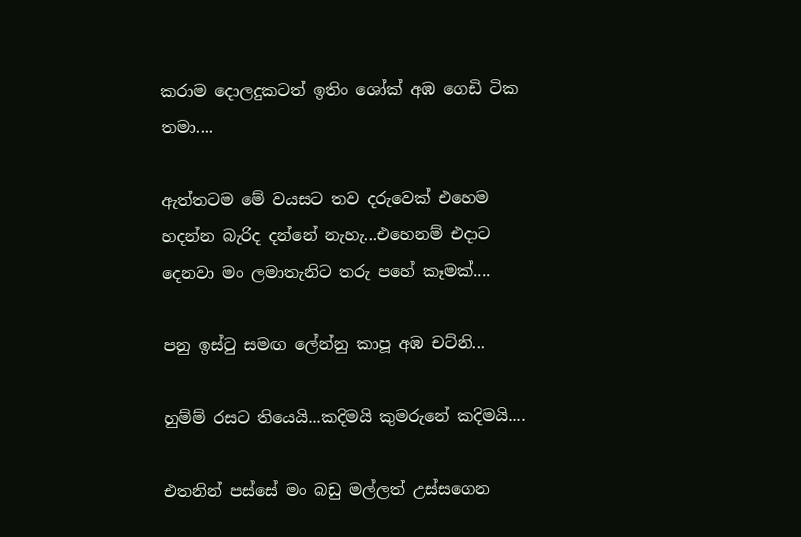කරාම දොලදුකටත් ඉතිං ශෝක් අඹ ගෙඩි ටික තමා....

ඇත්තටම මේ වයසට තව දරුවෙක් එහෙම හදන්න බැරිද දන්නේ නැහැ...එහෙනම් එදාට දෙනවා මං ලමාතැනිට තරු පහේ කෑමක්....

පනු ඉස්ටු සමඟ ලේන්නු කාපූ අඹ චට්නි...

හුම්ම් රසට තියෙයි...කදිමයි කුමරුනේ කදිමයි....

එතනින් පස්සේ මං බඩු මල්ලත් උස්සගෙන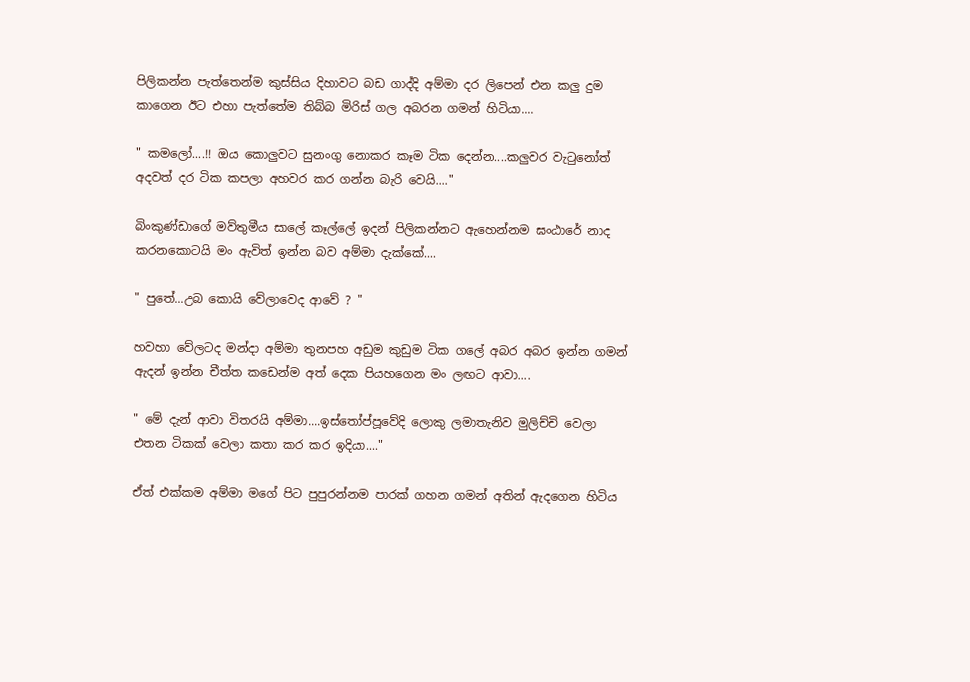පිලිකන්න පැත්තෙන්ම කුස්සිය දිහාවට බඩ ගාද්දි අම්මා දර ලිපෙන් එන කලු දුම කාගෙන ඊට එහා පැත්තේම තිබ්බ මිරිස් ගල අබරන ගමන් හිටියා....

" කමලෝ....!! ඔය කොලුවට සුනංගු නොකර කෑම ටික දෙන්න....කලුවර වැටුනෝත් අදවත් දර ටික කපලා අහවර කර ගන්න බැරි වෙයි...."

බිංකුණ්ඩාගේ මව්තුමීය සාලේ කෑල්ලේ ඉදන් පිලිකන්නට ඇහෙන්නම ඝංඨාරේ නාද කරනකොටයි මං ඇවිත් ඉන්න බව අම්මා දැක්කේ....

" පුතේ...උබ කොයි වේලාවෙද ආවේ ? "

හවහා වේලටද මන්දා අම්මා තුනපහ අඩුම කුඩුම ටික ගලේ අබර අබර ඉන්න ගමන් ඇදන් ඉන්න චීත්ත කඩෙන්ම අත් දෙක පියහගෙන මං ලඟට ආවා....

" මේ දැන් ආවා විතරයි අම්මා....ඉස්තෝප්පූවේදි ලොකු ලමාතැනිව මුලිච්චි වෙලා එතන ටිකක් වෙලා කතා කර කර ඉදියා...."

ඒත් එක්කම අම්මා මගේ පිට පුපුරන්නම පාරක් ගහන ගමන් අතින් ඇදගෙන හිටිය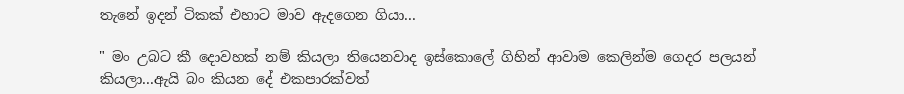තැනේ ඉදන් ටිකක් එහාට මාව ඇදගෙන ගියා...

" මං උබට කී දොවහක් නම් කියලා තියෙනවාද ඉස්කොලේ ගිහින් ආවාම කෙලින්ම ගෙදර පලයන් කියලා...ඇයි බං කියන දේ එකපාරක්වත්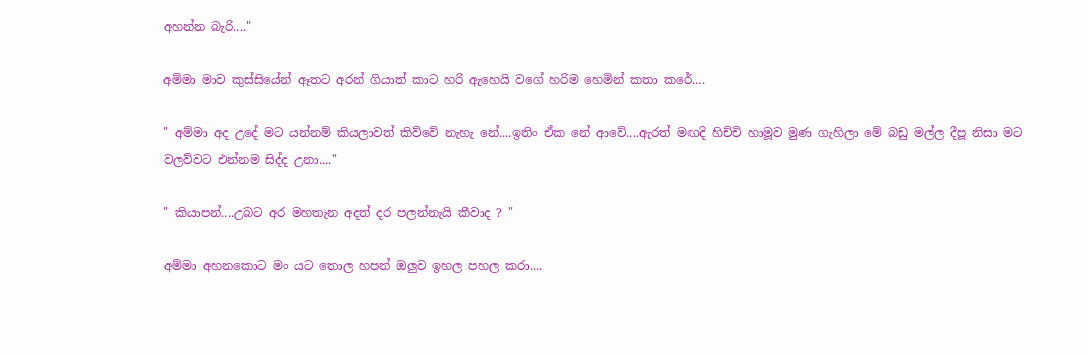අහන්න බැරි...."

අම්මා මාව කුස්සියේන් ඈතට අරන් ගියාත් කාට හරි ඇහෙයි වගේ හරිම හෙමින් කතා කරේ....

" අම්මා අද උදේ මට යන්නම් කියලාවත් කිව්වේ නැහැ නේ....ඉතිං ඒක නේ ආවේ....ඇරත් මඟදි හිච්චි හාමූව මුණ ගැහිලා මේ බඩු මල්ල දීපූ නිසා මට වලව්වට එන්නම සිද්ද උනා...."

" කියාපන්....උබට අර මහතැන අදත් දර පලන්නැයි කීවාද ? "

අම්මා අහනකොට මං යට තොල හපන් ඔලුව ඉහල පහල කරා....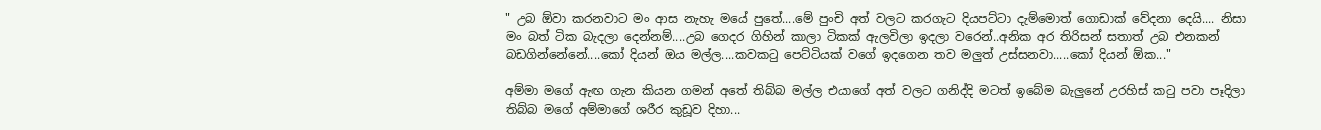" උබ ඕවා කරනවාට මං ආස නැහැ මයේ පුතේ....මේ පුංචි අත් වලට කරගැට දියපට්ටා දැම්මොත් ගොඩාක් වේදනා දෙයි.... නිසා මං බත් ටික බැදලා දෙන්නම්....උබ ගෙදර ගිහින් කාලා ටිකක් ඇලවිලා ඉදලා වරෙන්..අනික අර තිරිසන් සතාත් උබ එනකන් බඩගින්නේනේ....කෝ දියන් ඔය මල්ල....කවකටු පෙට්ටියක් වගේ ඉදගෙන තව මලුත් උස්සනවා.....කෝ දියන් ඕක..."

අම්මා මගේ ඇඟ ගැන කියන ගමන් අතේ තිබ්බ මල්ල එයාගේ අත් වලට ගනිද්දි මටත් ඉබේම බැලුනේ උරහිස් කටු පවා පෑදිලා තිබ්බ මගේ අම්මාගේ ශරීර කුඩූව දිහා...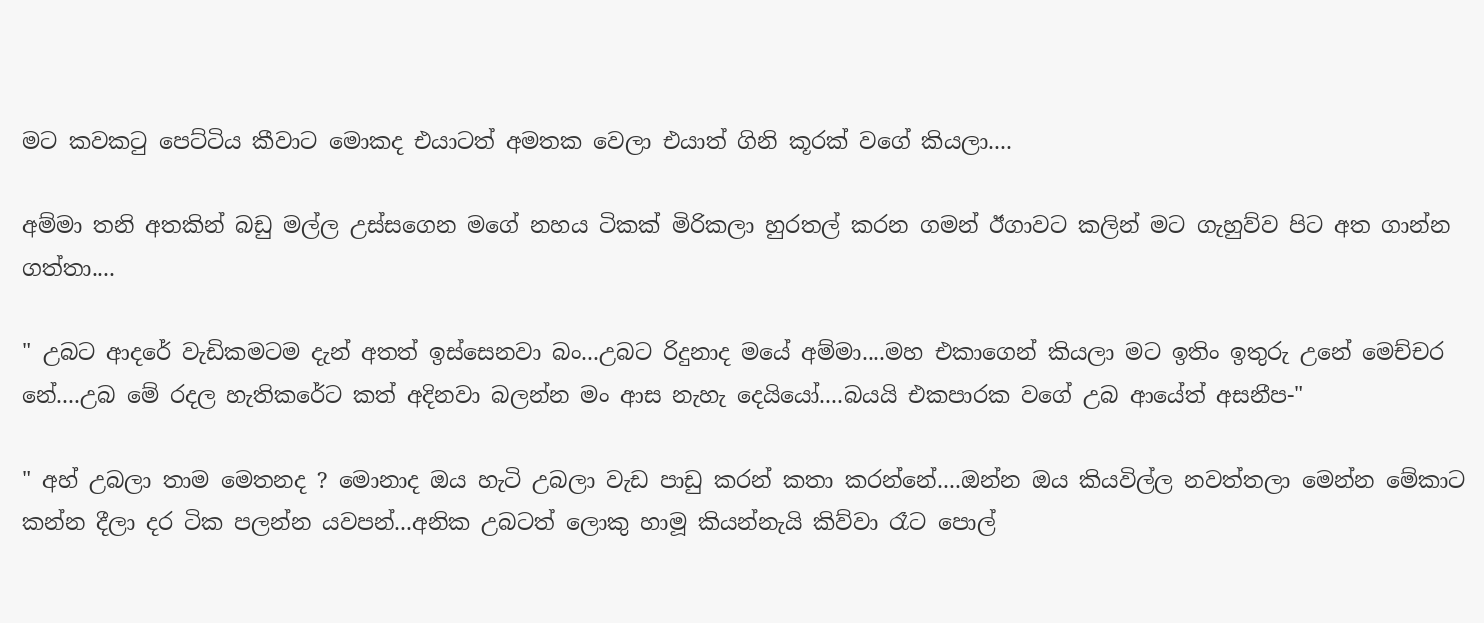මට කවකටු පෙට්ටිය කීවාට මොකද එයාටත් අමතක වෙලා එයාත් ගිනි කූරක් වගේ කියලා....

අම්මා තනි අතකින් බඩු මල්ල උස්සගෙන මගේ නහය ටිකක් මිරිකලා හුරතල් කරන ගමන් ඊගාවට කලින් මට ගැහුව්ව පිට අත ගාන්න ගත්තා....

" උබට ආදරේ වැඩිකමටම දැන් අතත් ඉස්සෙනවා බං...උබට රිදුනාද මයේ අම්මා....මහ එකාගෙන් කියලා මට ඉතිං ඉතුරු උනේ මෙච්චර නේ....උබ මේ රදල හැතිකරේට කත් අදිනවා බලන්න මං ආස නැහැ දෙයියෝ....බයයි එකපාරක වගේ උබ ආයේත් අසනීප-"

" අහ් උබලා තාම මෙතනද ? මොනාද ඔය හැටි උබලා වැඩ පාඩු කරන් කතා කරන්නේ....ඔන්න ඔය කියවිල්ල නවත්තලා මෙන්න මේකාට කන්න දීලා දර ටික පලන්න යවපන්...අනික උබටත් ලොකු හාමූ කියන්නැයි කිව්වා රෑට පොල්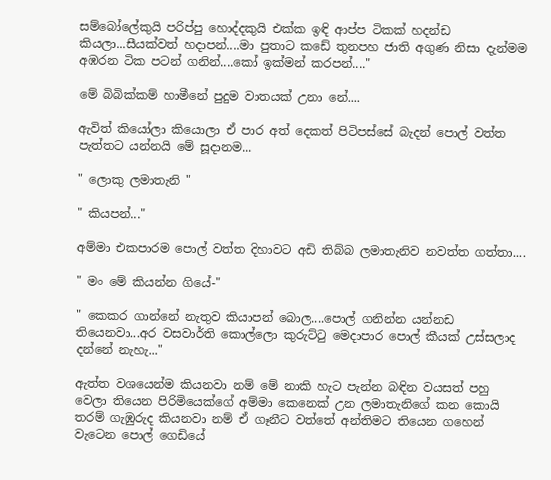සම්බෝලේකුයි පරිප්පු හොද්දකුයි එක්ක ඉඳි ආප්ප ටිකක් හදන්ඩ කියලා...සීයක්වත් හදාපන්....මා පුතාට කඩේ තුනපහ ජාති අගුණ නිසා දැන්මම අඹරන ටික පටන් ගනින්....කෝ ඉක්මන් කරපන්...."

මේ බිබික්කම් හාමීනේ පුදුම වාතයක් උනා නේ....

ඇවිත් කියෝලා කියොලා ඒ පාර අත් දෙකත් පිටිපස්සේ බැදන් පොල් වත්ත පැත්තට යන්නයි මේ සූදානම...

" ලොකු ලමාතැනි "

" කියපන්..."

අම්මා එකපාරම පොල් වත්ත දිහාවට අඩි තිබ්බ ලමාතැනිව නවත්ත ගත්තා....

" මං මේ කියන්න ගියේ-"

" කෙකර ගාන්නේ නැතුව කියාපන් බොල....පොල් ගනින්න යන්නඩ තියෙනවා...අර වසවාර්ති කොල්ලො කුරුට්ටු මෙදාපාර පොල් කීයක් උස්සලාද දන්නේ නැහැ..."

ඇත්ත වශයෙන්ම කියනවා නම් මේ නාකි හැට පැන්න බඳින වයසත් පහු වෙලා තියෙන පිරිමියෙක්ගේ අම්මා කෙනෙක් උන ලමාතැනිගේ කන කොයි තරම් ගැඹුරුද කියනවා නම් ඒ ගෑනීට වත්තේ අන්තිමට තියෙන ගහෙන් වැටෙන පොල් ගෙඩියේ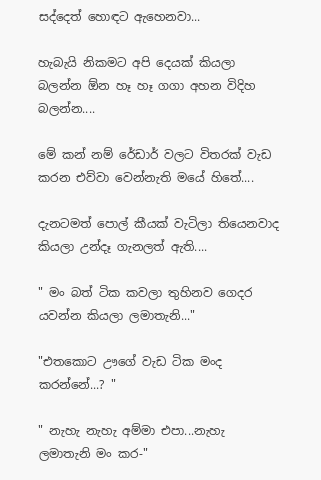සද්දෙත් හොඳට ඇහෙනවා...

හැබැයි නිකමට අපි දෙයක් කියලා බලන්න ඕන හෑ හෑ ගගා අහන විදිහ බලන්න....

මේ කන් නම් රේඩාර් වලට විතරක් වැඩ කරන එව්වා වෙන්නැති මයේ හිතේ....

දැනටමත් පොල් කීයක් වැටිලා තියෙනවාද කියලා උන්දෑ ගැනලත් ඇති....

" මං බත් ටික කවලා තුහිනව ගෙදර යවන්න කියලා ලමාතැනි..."

"එතකොට ඌගේ වැඩ ටික මංද කරන්නේ...? "

" නැහැ නැහැ අම්මා එපා...නැහැ ලමාතැනි මං කර-"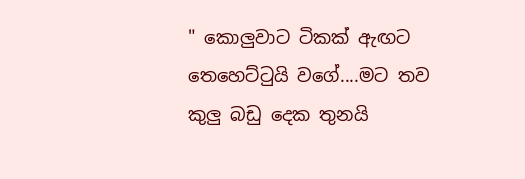" කොලුවාට ටිකක් ඇඟට තෙහෙට්ටුයි වගේ....මට තව කුලු බඩු දෙක තුනයි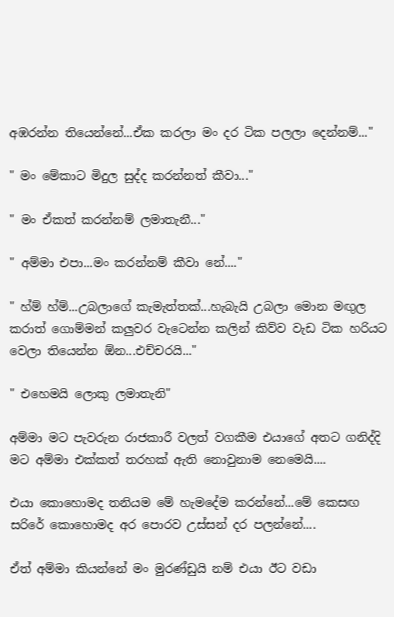අඹරන්න තියෙන්නේ...ඒක කරලා මං දර ටික පලලා දෙන්නම්..."

" මං මේකාට මිදුල සුද්ද කරන්නත් කීවා..."

" මං ඒකත් කරන්නම් ලමාතැනී..."

" අම්මා එපා...මං කරන්නම් කීවා නේ...."

" හ්ම් හ්ම්...උබලාගේ කැමැත්තක්...හැබැයි උබලා මොන මඟුල කරාත් ගොම්මන් කලුවර වැටෙන්න කලින් කිව්ව වැඩ ටික හරියට වෙලා තියෙන්න ඕන...එච්චරයි..."

" එහෙමයි ලොකු ලමාතැනි"

අම්මා මට පැවරුන රාජකාරී වලත් වගකීම එයාගේ අතට ගනිද්දි මට අම්මා එක්කත් තරහක් ඇති නොවුනාම නෙමෙයි....

එයා කොහොමද තනියම මේ හැමදේම කරන්නේ...මේ කෙසඟ සරිරේ කොහොමද අර පොරව උස්සන් දර පලන්නේ....

ඒත් අම්මා කියන්නේ මං මුරණ්ඩුයි නම් එයා ඊට වඩා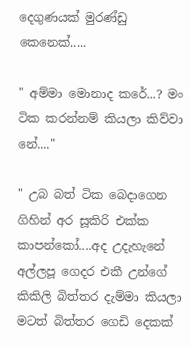දෙගුණයක් මුරණ්ඩු කෙනෙක්.....

" අම්මා මොනාද කරේ...? මං ටික කරන්නම් කියලා කිව්වා නේ...."

" උබ බත් ටික බෙදාගෙන ගිහින් අර සූකිරි එක්ක කාපන්කෝ....අද උදැහැනේ අල්ලපූ ගෙදර එකී උන්ගේ කිකිලි බිත්තර දැම්මා කියලා මටත් බිත්තර ගෙඩි දෙකක්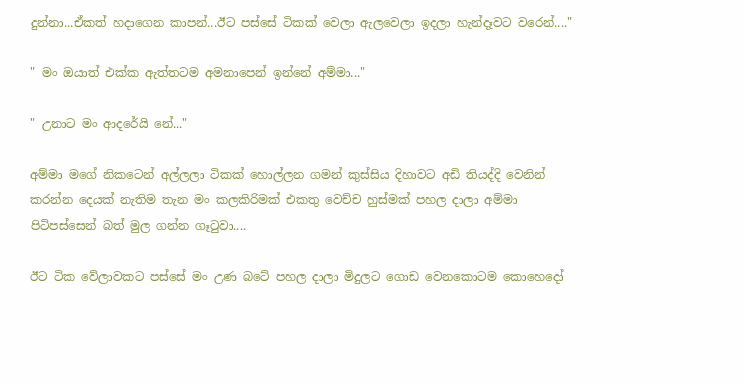දුන්නා...ඒකත් හදාගෙන කාපන්...ඊට පස්සේ ටිකක් වෙලා ඇලවෙලා ඉදලා හැන්දෑවට වරෙන්...."

" මං ඔයාත් එක්ක ඇත්තටම අමනාපෙන් ඉන්නේ අම්මා..."

" උනාට මං ආදරේයි නේ..."

අම්මා මගේ නිකටෙන් අල්ලලා ටිකක් හොල්ලන ගමන් කුස්සිය දිහාවට අඩි තියද්දි වෙනින් කරන්න දෙයක් නැතිම තැන මං කලකිරිමක් එකතු වෙච්ච හුස්මක් පහල දාලා අම්මා පිටිපස්සෙන් බත් මුල ගන්න ගෑටුවා....

ඊට ටික වේලාවකට පස්සේ මං උණ බටේ පහල දාලා මිදුලට ගොඩ වෙනකොටම කොහෙදෝ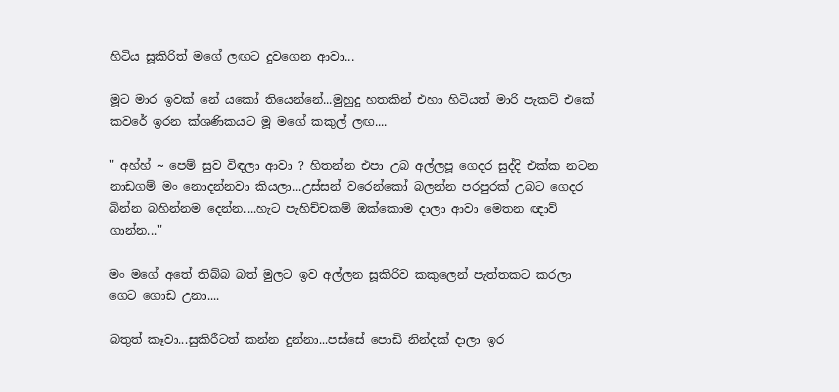හිටිය සූකිරිත් මගේ ලඟට දුවගෙන ආවා...

මූට මාර ඉවක් නේ යකෝ තියෙන්නේ...මුහුදු හතකින් එහා හිටියත් මාරි පැකට් එකේ කවරේ ඉරන ක්ශණිකයට මූ මගේ කකුල් ලඟ....

" අහ්හ් ~ පෙම් සුව විඳලා ආවා ? හිතන්න එපා උබ අල්ලපූ ගෙදර සුද්දි එක්ක නටන නාඩගම් මං නොදන්නවා කියලා...උස්සන් වරෙන්කෝ බලන්න පරපුරක් උබට ගෙදර බින්න බහින්නම දෙන්න....හැට පැහිච්චකම් ඔක්කොම දාලා ආවා මෙතන ඥාව් ගාන්න..."

මං මගේ අතේ තිබ්බ බත් මුලට ඉව අල්ලන සූකිරිව කකුලෙන් පැත්තකට කරලා ගෙට ගොඩ උනා....

බතුත් කෑවා...සුකිරීටත් කන්න දුන්නා...පස්සේ පොඩි නින්දක් දාලා ඉර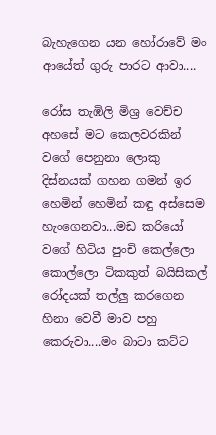බැහැගෙන යන හෝරාවේ මං ආයේත් ගුරු පාරට ආවා....

රෝස තැඹිලි මිශ්‍ර වෙච්ච අහසේ මට කෙලවරකින් වගේ පෙනුනා ලොකු දිස්නයක් ගහන ගමන් ඉර හෙමින් හෙමින් කඳු අස්සෙම හැංගෙනවා...මඩ කරියෝ වගේ හිටිය පුංචි කෙල්ලො කොල්ලො ටිකකුත් බයිසිකල් රෝදයක් තල්ලු කරගෙන හිනා වෙවී මාව පහු කෙරුවා....මං බාටා කට්ට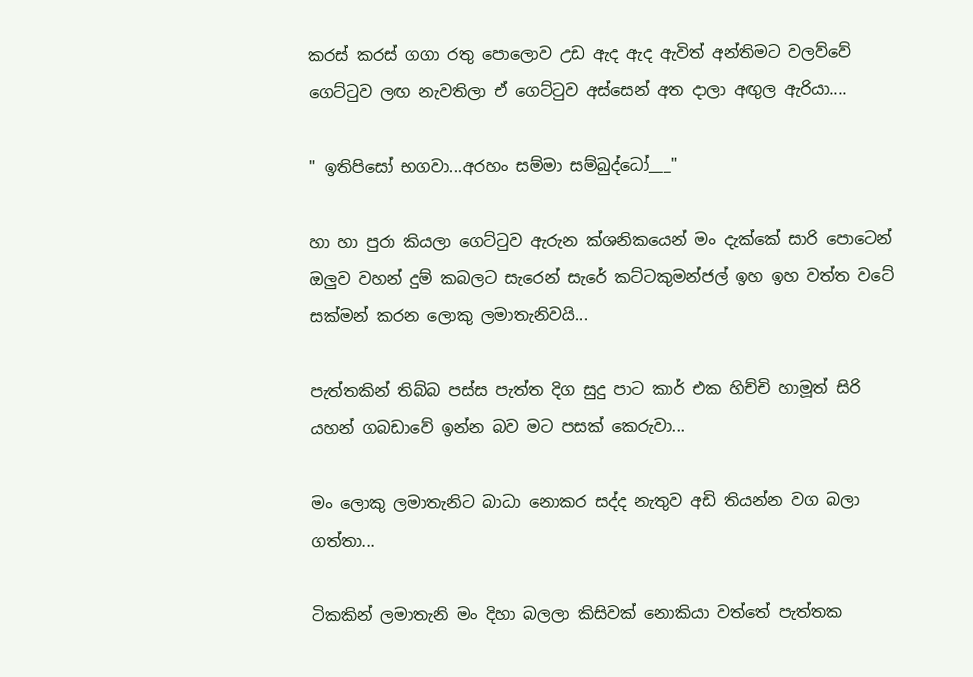කරස් කරස් ගගා රතු පොලොව උඩ ඇද ඇද ඇවිත් අන්තිමට වලව්වේ ගෙට්ටුව ලඟ නැවතිලා ඒ ගෙට්ටුව අස්සෙන් අත දාලා අඟුල ඇරියා....

" ඉතිපිසෝ භගවා...අරහං සම්මා සම්බුද්ධෝ___"

හා හා පුරා කියලා ගෙට්ටුව ඇරුන ක්ශනිකයෙන් මං දැක්කේ සාරි පොටෙන් ඔලුව වහන් දුම් කබලට සැරෙන් සැරේ කට්ටකුමන්ජල් ඉහ ඉහ වත්ත වටේ සක්මන් කරන ලොකු ලමාතැනිවයි...

පැත්තකින් තිබ්බ පස්ස පැත්ත දිග සුදු පාට කාර් එක හිච්චි හාමූත් සිරි යහන් ගබඩාවේ ඉන්න බව මට පසක් කෙරුවා...

මං ලොකු ලමාතැනිට බාධා නොකර සද්ද නැතුව අඩි තියන්න වග බලා ගත්තා...

ටිකකින් ලමාතැනි මං දිහා බලලා කිසිවක් නොකියා වත්තේ පැත්තක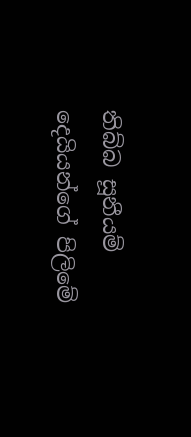තිබ්බ සූනීයම් දෙයියන්ගේ පිලිමේ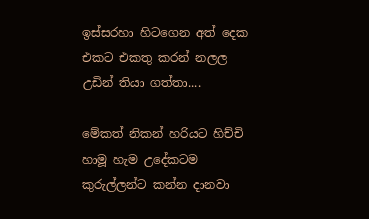ඉස්සරහා හිටගෙන අත් දෙක එකට එකතු කරන් නලල උඩින් තියා ගත්තා....

මේකත් නිකන් හරියට හිච්චි හාමූ හැම උදේකටම කුරුල්ලන්ට කන්න දානවා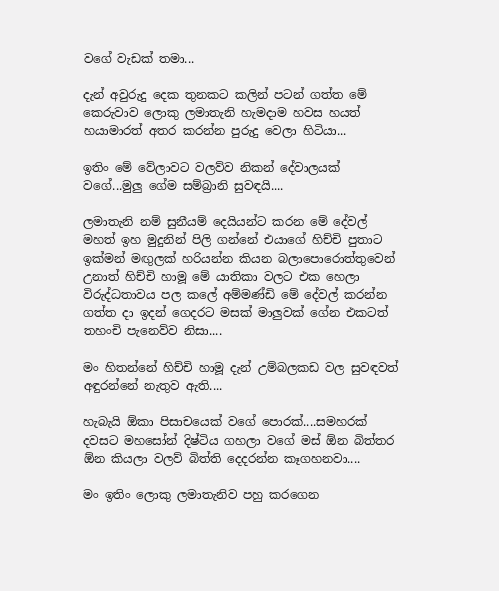වගේ වැඩක් තමා...

දැන් අවුරුදු දෙක තුනකට කලින් පටන් ගත්ත මේ කෙරුවාව ලොකු ලමාතැනි හැමදාම හවස හයත් හයාමාරත් අතර කරන්න පුරුදු වෙලා හිටියා...

ඉතිං මේ වේලාවට වලව්ව නිකන් දේවාලයක් වගේ...මුලු ගේම සම්බ්‍රානි සුවඳයි....

ලමාතැනි නම් සුනීයම් දෙයියන්ට කරන මේ දේවල් මහත් ඉහ මුදුනින් පිලි ගන්නේ එයාගේ හිච්චි පුතාට ඉක්මන් මඟුලක් හරියන්න කියන බලාපොරොත්තුවෙන් උනාත් හිච්චි හාමූ මේ යාතිකා වලට එක හෙලා විරුද්ධතාවය පල කලේ අම්මණ්ඩි මේ දේවල් කරන්න ගත්ත දා ඉදන් ගෙදරට මසක් මාලුවක් ගේන එකටත් තහංචි පැනෙව්ව නිසා....

මං හිතන්නේ හිච්චි හාමූ දැන් උම්බලකඩ වල සුවඳවත් අඳුරන්නේ නැතුව ඇති....

හැබැයි ඕකා පිසාචයෙක් වගේ පොරක්....සමහරක් දවසට මහසෝන් දිෂ්ටිය ගහලා වගේ මස් ඕන බිත්තර ඕන කියලා වලව් බිත්ති දෙදරන්න කෑගහනවා....

මං ඉතිං ලොකු ලමාතැනිව පහු කරගෙන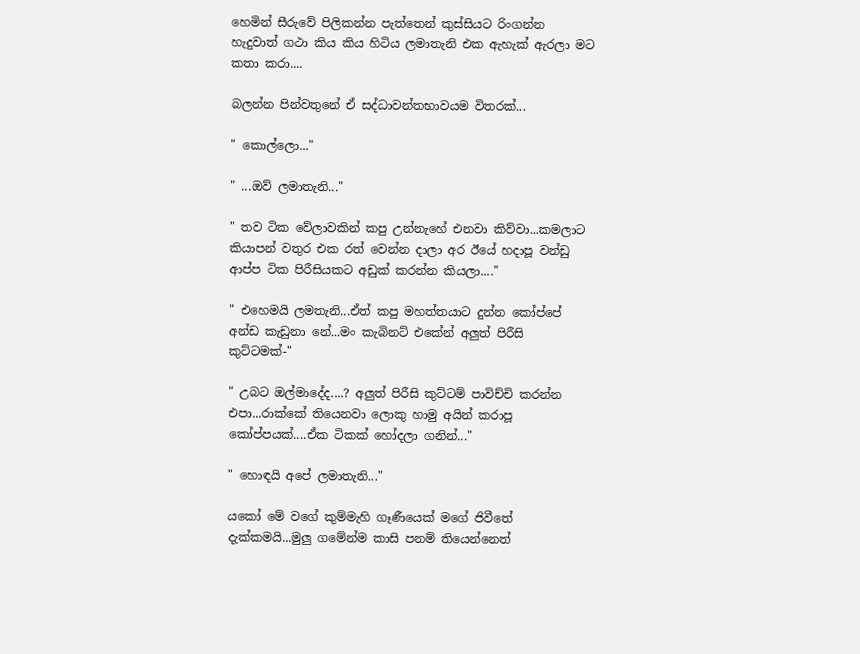හෙමින් සීරුවේ පිලිකන්න පැත්තෙන් කුස්සියට රිංගන්න හැදුවාත් ගථා කිය කිය හිටිය ලමාතැනි එක ඇහැක් ඇරලා මට කතා කරා....

බලන්න පින්වතුනේ ඒ සද්ධාවන්තභාවයම විතරක්...

" කොල්ලො..."

" ...ඔව් ලමාතැනි..."

" තව ටික වේලාවකින් කපු උන්නැහේ එනවා කිව්වා...කමලාට කියාපන් වතුර එක රත් වෙන්න දාලා අර ඊයේ හදාපූ වන්ඩු ආප්ප ටික පිරීසියකට අඩුක් කරන්න කියලා...."

" එහෙමයි ලමතැනි...ඒත් කපු මහත්තයාට දුන්න කෝප්පේ අන්ඩ කැඩුනා නේ...මං කැබිනට් එකේන් අලුත් පිරීසි කුට්ටමක්-"

" උබට ඔල්මාදේද....? අලුත් පිරීසි කුට්ටම් පාවිච්චි කරන්න එපා...රාක්කේ තියෙනවා ලොකු හාමු අයින් කරාපූ කෝප්පයක්....ඒක ටිකක් හෝදලා ගනින්..."

" හොඳයි අපේ ලමාතැනි..."

යකෝ මේ වගේ කුම්මැහි ගෑණීයෙක් මගේ ජිවීතේ දැක්කමයි...මුලු ගමේන්ම කාසි පනම් තියෙන්නෙත්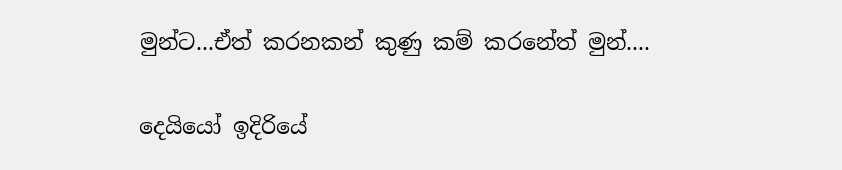මුන්ට...ඒත් කරනකන් කුණු කම් කරනේත් මුන්....

දෙයියෝ ඉදිරියේ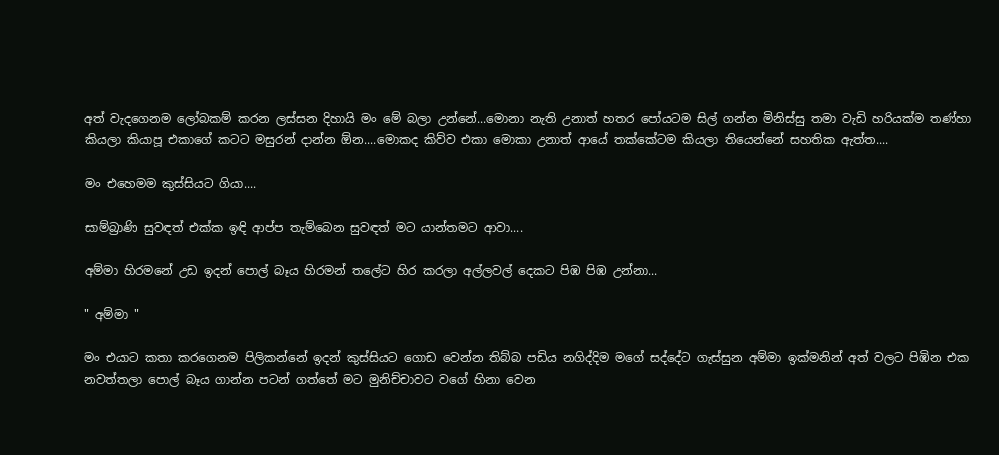අත් වැදගෙනම ලෝබකම් කරන ලස්සන දිහායි මං මේ බලා උන්නේ...මොනා නැති උනාත් හතර පෝයටම සිල් ගන්න මිනිස්සු තමා වැඩි හරියක්ම තණ්හා කියලා කියාපූ එකාගේ කටට මසුරන් දාන්න ඕන....මොකද කිව්ව එකා මොකා උනාත් ආයේ තක්කේටම කියලා තියෙන්නේ සහතික ඇත්ත....

මං එහෙමම කුස්සියට ගියා....

සාම්බ්‍රාණි සුවඳත් එක්ක ඉඳි ආප්ප තැම්බෙන සුවඳත් මට යාන්තමට ආවා....

අම්මා හිරමනේ උඩ ඉදන් පොල් බෑය හිරමන් තලේට හිර කරලා අල්ලවල් දෙකට පිඹ පිඹ උන්නා...

" අම්මා "

මං එයාට කතා කරගෙනම පිලිකන්නේ ඉදන් කුස්සියට ගොඩ වෙන්න තිබ්බ පඩිය නගිද්දිම මගේ සද්දේට ගැස්සුන අම්මා ඉක්මනින් අත් වලට පිඹින එක නවත්තලා පොල් බෑය ගාන්න පටන් ගත්තේ මට මුනිච්චාවට වගේ හිනා වෙන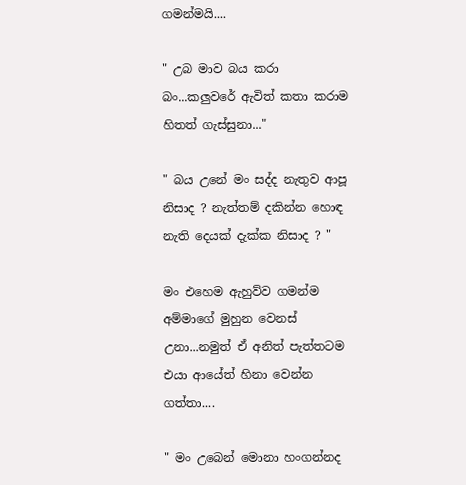ගමන්මයි....

" උබ මාව බය කරා බං...කලුවරේ ඇවිත් කතා කරාම හිතත් ගැස්සුනා..."

" බය උනේ මං සද්ද නැතුව ආපූ නිසාද ? නැත්තම් දකින්න හොඳ නැති දෙයක් දැක්ක නිසාද ? "

මං එහෙම ඇහුව්ව ගමන්ම අම්මාගේ මුහුන වෙනස් උනා...නමුත් ඒ අනිත් පැත්තටම එයා ආයේත් හිනා වෙන්න ගත්තා....

" මං උබෙන් මොනා හංගන්නද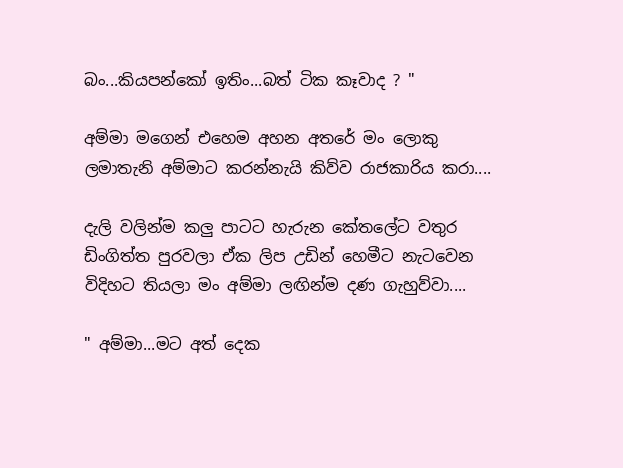බං...කියපන්කෝ ඉතිං...බත් ටික කෑවාද ? "

අම්මා මගෙන් එහෙම අහන අතරේ මං ලොකු ලමාතැනි අම්මාට කරන්නැයි කිව්ව රාජකාරිය කරා....

දැලි වලින්ම කලු පාටට හැරුන කේතලේට වතුර ඩිංගිත්ත පුරවලා ඒක ලිප උඩින් හෙමීට නැටවෙන විදිහට තියලා මං අම්මා ලඟින්ම දණ ගැහුව්වා....

" අම්මා...මට අත් දෙක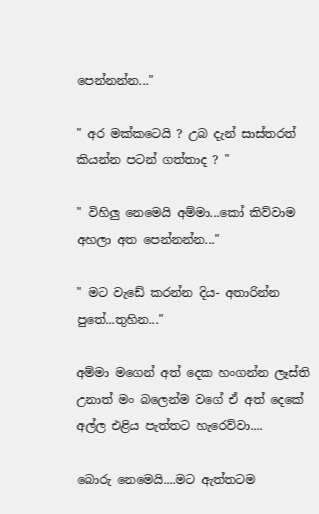පෙන්නන්න..."

" අර මක්කටෙයි ? උබ දැන් සාස්තරත් කියන්න පටන් ගත්තාද ? "

" විහිලු නෙමෙයි අම්මා...කෝ කිව්වාම අහලා අත පෙන්නන්න..."

" මට වැඩේ කරන්න දිය- අතාරින්න පුතේ...තුහින..."

අම්මා මගෙන් අත් දෙක හංගන්න ලෑස්ති උනාත් මං බලෙන්ම වගේ ඒ අත් දෙකේ අල්ල එළිය පැත්තට හැරෙව්වා....

බොරු නෙමෙයි....මට ඇත්තටම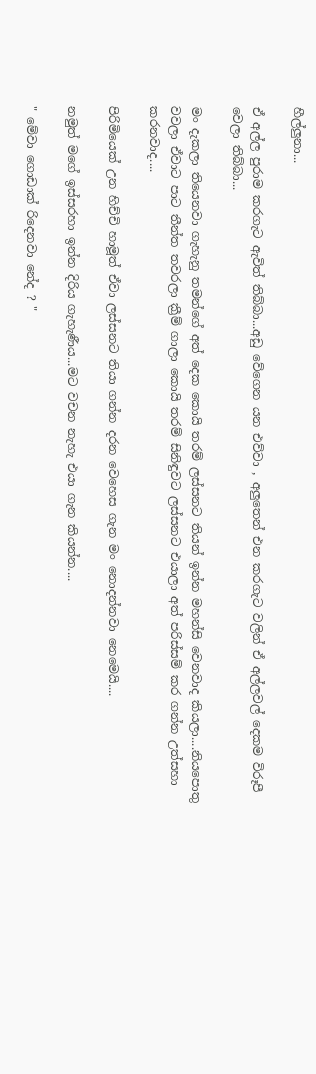හීල්ලුනා...

ඒ අල්ල පුරාම කරගැට ඇවිත් තිබ්බා...අඩු වේගෙන යන එව්වා , අලුතෙන් එන කරගැට වලින් ඒ අල්ලවල් දෙකම විරූපී වෙලා තිබ්බා...

මං දැකලා තියෙනවා ගැහැනු තමන්ගේ අත් දෙක කොයි තරම් ලස්සනට තියන් ඉන්න මහන්සි වෙනවාද කියලා....නියපොතු වවලා ඒවාට පාට තීන්ත තවරලා ක්‍රීම් ගාලා කොයි තරම් සිනිඳුවට ලස්සනට එයාලා අත් පරිස්සම් කර ගන්න උත්සහා කරනවාද....

පිරිමියෙක් උන හිච්චි හාමූත් ඒවා ලස්සනට තියා ගන්න දරන වෙහෙස ගැන මං නොදන්නවා නෙමෙයි....

නමුත් මගේ ඉස්සරහා ඉන්න දිරිය ගැහැණීය...මට වචන නැහැ එයා ගැන කියන්න....

" මේවා ගොඩාක් රිදෙනවා නේද ? "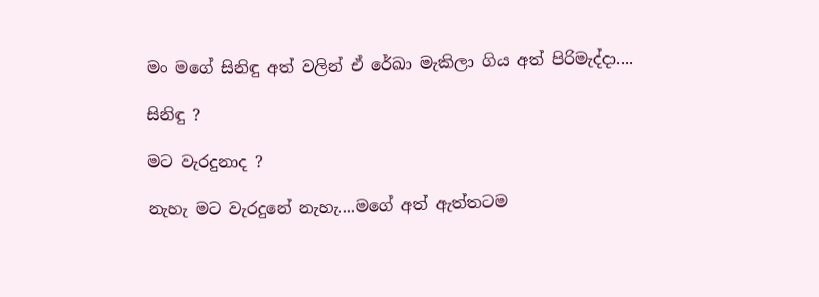මං මගේ සිනිඳු අත් වලින් ඒ රේඛා මැකිලා ගිය අත් පිරිමැද්දා....

සිනිඳු ?

මට වැරදුනාද ?

නැහැ මට වැරදුනේ නැහැ....මගේ අත් ඇත්තටම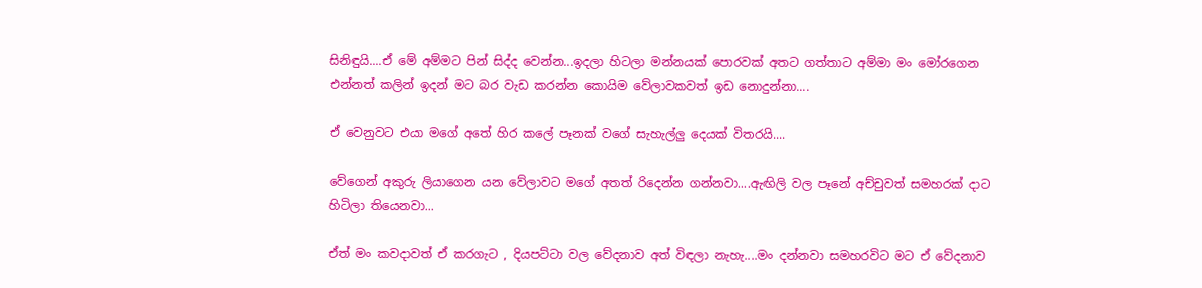සිනිඳුයි....ඒ මේ අම්මට පින් සිද්ද වෙන්න...ඉදලා හිටලා මන්නයක් පොරවක් අතට ගත්තාට අම්මා මං මෝරගෙන එන්නත් කලින් ඉදන් මට බර වැඩ කරන්න කොයිම වේලාවකවත් ඉඩ නොදුන්නා....

ඒ වෙනුවට එයා මගේ අතේ හිර කලේ පෑනක් වගේ සැහැල්ලු දෙයක් විතරයි....

වේගෙන් අකුරු ලියාගෙන යන වේලාවට මගේ අතත් රිදෙන්න ගන්නවා....ඇඟිලි වල පෑනේ අච්චුවත් සමහරක් දාට හිටිලා තියෙනවා...

ඒත් මං කවදාවත් ඒ කරගැට , දියපට්ටා වල වේදනාව අත් විඳලා නැහැ....මං දන්නවා සමහරවිට මට ඒ වේදනාව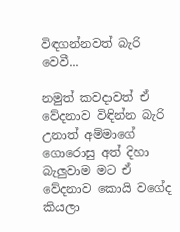විඳගන්නවත් බැරි වෙවී...

නමුත් කවදාවත් ඒ වේදනාව විඳින්න බැරි උනාත් අම්මාගේ ගොරොසු අත් දිහා බැලුවාම මට ඒ වේදනාව කොයි වගේද කියලා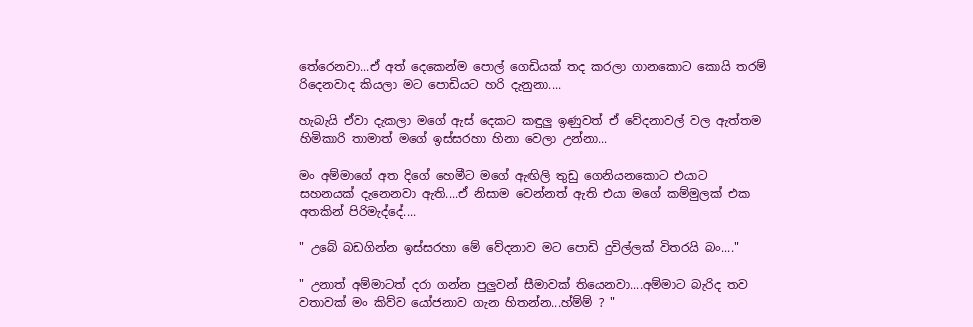තේරෙනවා...ඒ අත් දෙකෙන්ම පොල් ගෙඩියක් තද කරලා ගානකොට කොයි තරම් රිදෙනවාද කියලා මට පොඩියට හරි දැනුනා....

හැබැයි ඒවා දැකලා මගේ ඇස් දෙකට කඳුලු ඉණුවත් ඒ වේදනාවල් වල ඇත්තම හිමිකාරි තාමාත් මගේ ඉස්සරහා හිනා වෙලා උන්නා...

මං අම්මාගේ අත දිගේ හෙමීට මගේ ඇඟිලි තුඩු ගෙනියනකොට එයාට සහනයක් දැනෙනවා ඇති....ඒ නිසාම වෙන්නත් ඇති එයා මගේ කම්මුලක් එක අතකින් පිරිමැද්දේ....

" උබේ බඩගින්න ඉස්සරහා මේ වේදනාව මට පොඩි දුවිල්ලක් විතරයි බං...."

" උනාත් අම්මාටත් දරා ගන්න පුලුවන් සීමාවක් තියෙනවා....අම්මාට බැරිද තව වතාවක් මං කිව්ව යෝජනාව ගැන හිතන්න...හ්ම්ම් ? "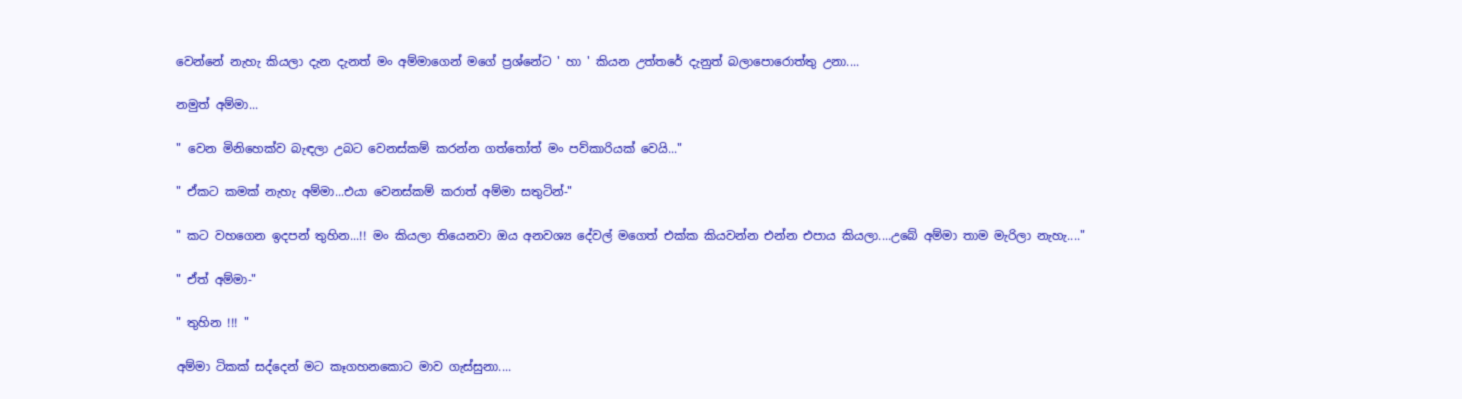වෙන්නේ නැහැ කියලා දැන දැනත් මං අම්මාගෙන් මගේ ප්‍රශ්නේට ' හා ' කියන උත්තරේ දැනුත් බලාපොරොත්තු උනා....

නමුත් අම්මා...

" වෙන මිනිහෙක්ව බැඳලා උබට වෙනස්කම් කරන්න ගත්තෝත් මං පව්කාරියක් වෙයි..."

" ඒකට කමක් නැහැ අම්මා...එයා වෙනස්කම් කරාත් අම්මා සතුටින්-"

" කට වහගෙන ඉදපන් තුහින...!! මං කියලා තියෙනවා ඔය අනවශ්‍ය දේවල් මගෙත් එක්ක කියවන්න එන්න එපාය කියලා....උබේ අම්මා තාම මැරිලා නැහැ...."

" ඒත් අම්මා-"

" තුහින !!! "

අම්මා ටිකක් සද්දෙන් මට කෑගහනකොට මාව ගැස්සුනා....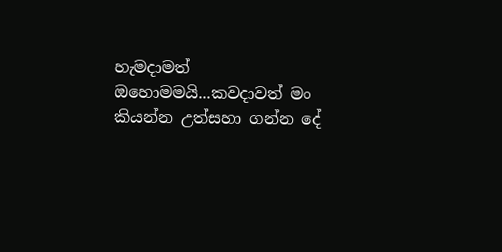හැමදාමත් ඔහොමමයි...කවදාවත් මං කියන්න උත්සහා ගන්න දේ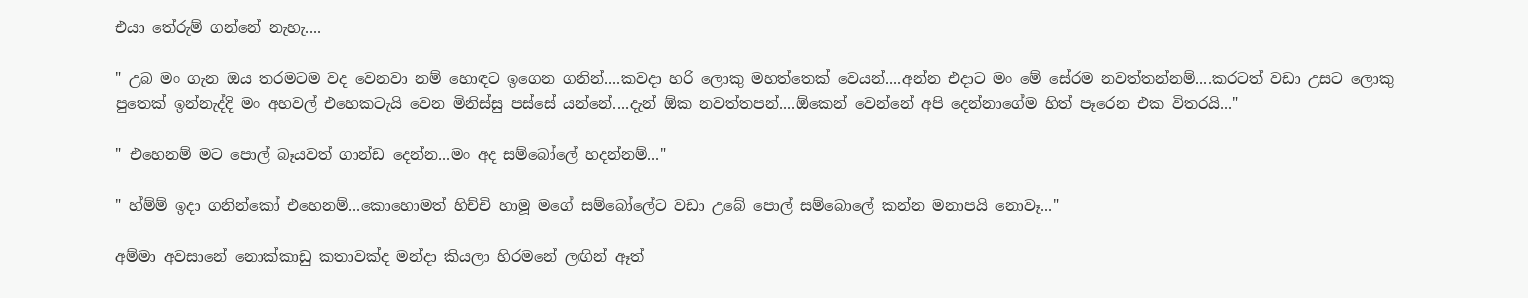එයා තේරුම් ගන්නේ නැහැ....

" උබ මං ගැන ඔය තරමටම වද වෙනවා නම් හොඳට ඉගෙන ගනින්....කවදා හරි ලොකු මහත්තෙක් වෙයන්....අන්න එදාට මං මේ සේරම නවත්තන්නම්....කරටත් වඩා උසට ලොකු පුතෙක් ඉන්නැද්දි මං අහවල් එහෙකටැයි වෙන මිනිස්සු පස්සේ යන්නේ....දැන් ඕක නවත්තපන්....ඕකෙන් වෙන්නේ අපි දෙන්නාගේම හිත් පෑරෙන එක විතරයි..."

" එහෙනම් මට පොල් බෑයවත් ගාන්ඩ දෙන්න...මං අද සම්බෝලේ හදන්නම්..."

" හ්ම්ම් ඉදා ගනින්කෝ එහෙනම්...කොහොමත් හිච්චි හාමූ මගේ සම්බෝලේට වඩා උබේ පොල් සම්බොලේ කන්න මනාපයි නොවෑ..."

අම්මා අවසානේ නොක්කාඩු කතාවක්ද මන්දා කියලා හිරමනේ ලඟින් ඈත්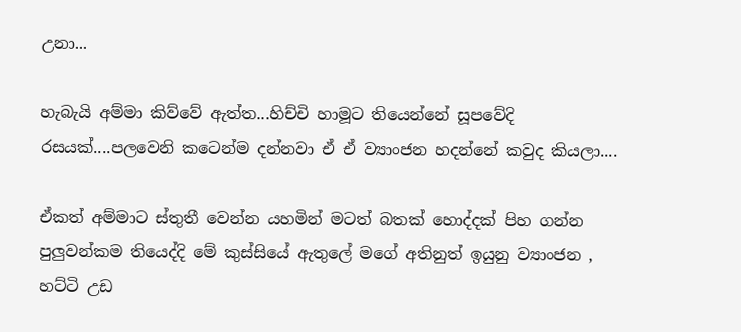උනා...

හැබැයි අම්මා කිව්වේ ඇත්ත...හිච්චි හාමූට තියෙන්නේ සූපවේදි රසයක්....පලවෙනි කටෙන්ම දන්නවා ඒ ඒ ව්‍යාංජන හදන්නේ කවුද කියලා....

ඒකත් අම්මාට ස්තුතී වෙන්න යහමින් මටත් බතක් හොද්දක් පිහ ගන්න පුලුවන්කම තියෙද්දි මේ කුස්සියේ ඇතුලේ මගේ අතිනුත් ඉයුනු ව්‍යාංජන , හට්ටි උඩ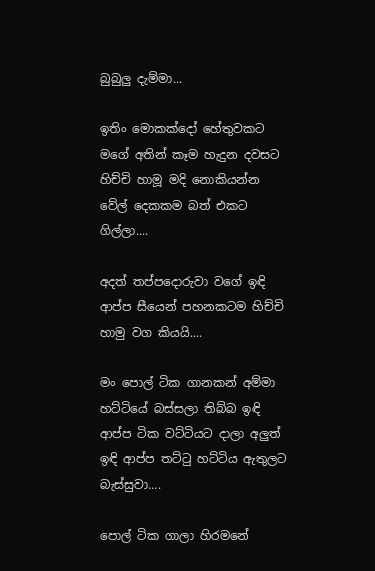බුබුලු දැම්මා...

ඉතිං මොකක්දෝ හේතුවකට මගේ අතින් කෑම හැදුන දවසට හිච්චි හාමූ මදි නොකියන්න වේල් දෙකකම බත් එකට ගිල්ලා....

අදත් තප්පදොරුවා වගේ ඉඳි ආප්ප සීයෙන් පහනකටම හිච්චි හාමු වග කියයි....

මං පොල් ටික ගානකන් අම්මා හට්ටියේ බස්සලා තිබ්බ ඉඳි ආප්ප ටික වට්ටියට දාලා අලුත් ඉඳි ආප්ප තට්ටු හට්ටිය ඇතුලට බැස්සුවා....

පොල් ටික ගාලා හිරමනේ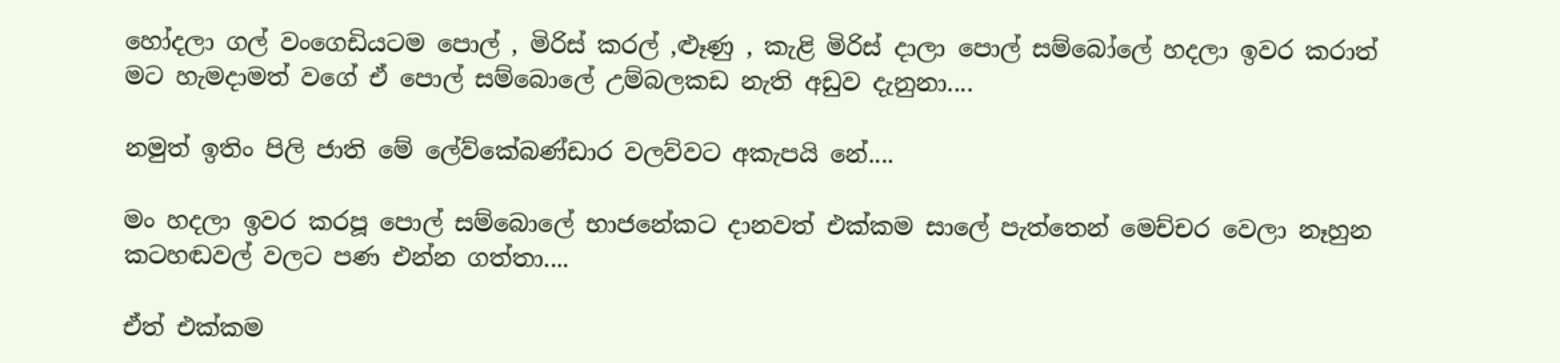හෝදලා ගල් වංගෙඩියටම පොල් , මිරිස් කරල් ,ළූණු , කැළි මිරිස් දාලා පොල් සම්බෝලේ හදලා ඉවර කරාත් මට හැමදාමත් වගේ ඒ පොල් සම්බොලේ උම්බලකඩ නැති අඩුව දැනුනා....

නමුත් ඉතිං පිලි ජාති මේ ලේව්කේබණ්ඩාර වලව්වට අකැපයි නේ....

මං හදලා ඉවර කරපූ පොල් සම්බොලේ භාජනේකට දානවත් එක්කම සාලේ පැත්තෙන් මෙච්චර වෙලා නෑහුන කටහඬවල් වලට පණ එන්න ගත්තා....

ඒත් එක්කම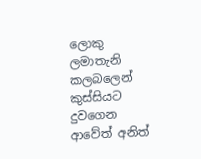ලොකු ලමාතැනි කලබලෙන් කුස්සියට දුවගෙන ආවේත් අනිත්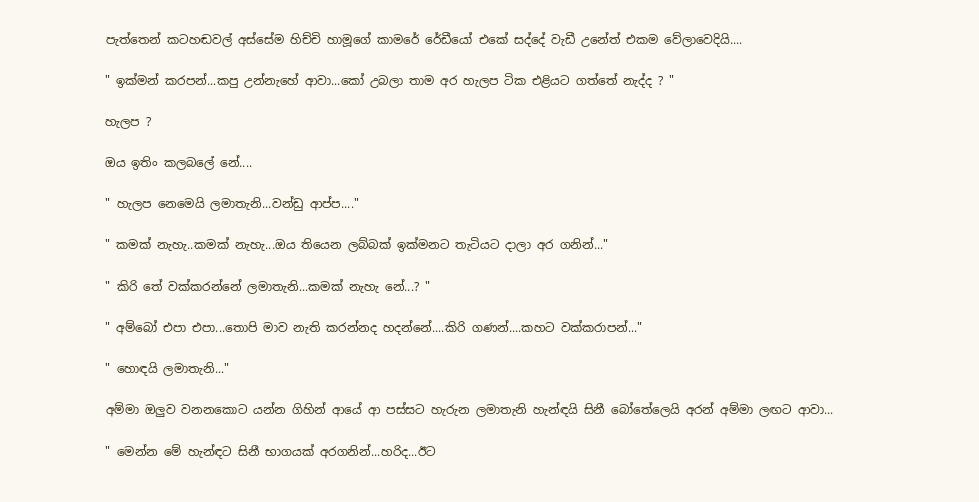පැත්තෙන් කටහඬවල් අස්සේම හිච්චි හාමූගේ කාමරේ රේඩීයෝ එකේ සද්දේ වැඩී උනේත් එකම වේලාවෙදියි....

" ඉක්මන් කරපන්...කපු උන්නැහේ ආවා...කෝ උබලා තාම අර හැලප ටික එළියට ගත්තේ නැද්ද ? "

හැලප ?

ඔය ඉතිං කලබලේ නේ....

" හැලප නෙමෙයි ලමාතැනි...වන්ඩු ආප්ප...."

" කමක් නැහැ..කමක් නැහැ...ඔය තියෙන ලබ්බක් ඉක්මනට තැටියට දාලා අර ගනින්..."

" කිරි තේ වක්කරන්නේ ලමාතැනි...කමක් නැහැ නේ...? "

" අම්බෝ එපා එපා...තොපි මාව නැති කරන්නද හදන්නේ....කිරි ගණන්....කහට වක්කරාපන්..."

" හොඳයි ලමාතැනි..."

අම්මා ඔලුව වනනකොට යන්න ගිහින් ආයේ ආ පස්සට හැරුන ලමාතැනි හැන්ඳයි සිනී බෝතේලෙයි අරන් අම්මා ලඟට ආවා...

" මෙන්න මේ හැන්ඳට සිනී භාගයක් අරගනින්...හරිද...ඊට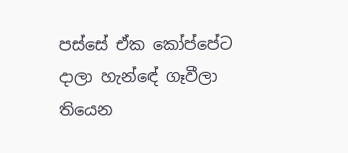පස්සේ ඒක කෝප්පේට දාලා හැන්ඳේ ගෑවීලා තියෙන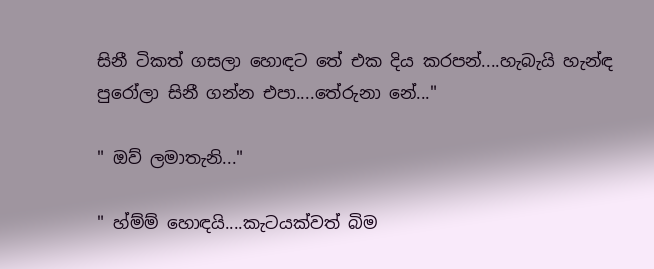සිනී ටිකත් ගසලා හොඳට තේ එක දිය කරපන්....හැබැයි හැන්ඳ පුරෝලා සිනී ගන්න එපා....තේරුනා නේ..."

" ඔව් ලමාතැනි..."

" හ්ම්ම් හොඳයි....කැටයක්වත් බිම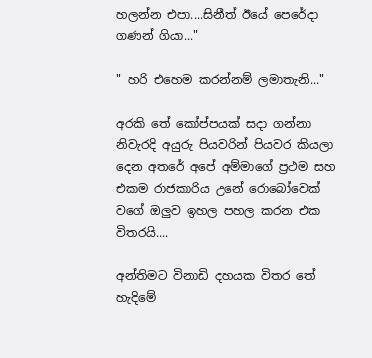හලන්න එපා....සිනීත් ඊයේ පෙරේදා ගණන් ගියා..."

" හරි එහෙම කරන්නම් ලමාතැනි..."

අරකි තේ කෝප්පයක් සදා ගන්නා නිවැරදි අයුරු පියවරින් පියවර කියලා දෙන අතරේ අපේ අම්මාගේ ප්‍රථම සහ එකම රාජකාරිය උනේ රොබෝවෙක් වගේ ඔලුව ඉහල පහල කරන එක විතරයි....

අන්තිමට විනාඩි දහයක විතර තේ හැදිමේ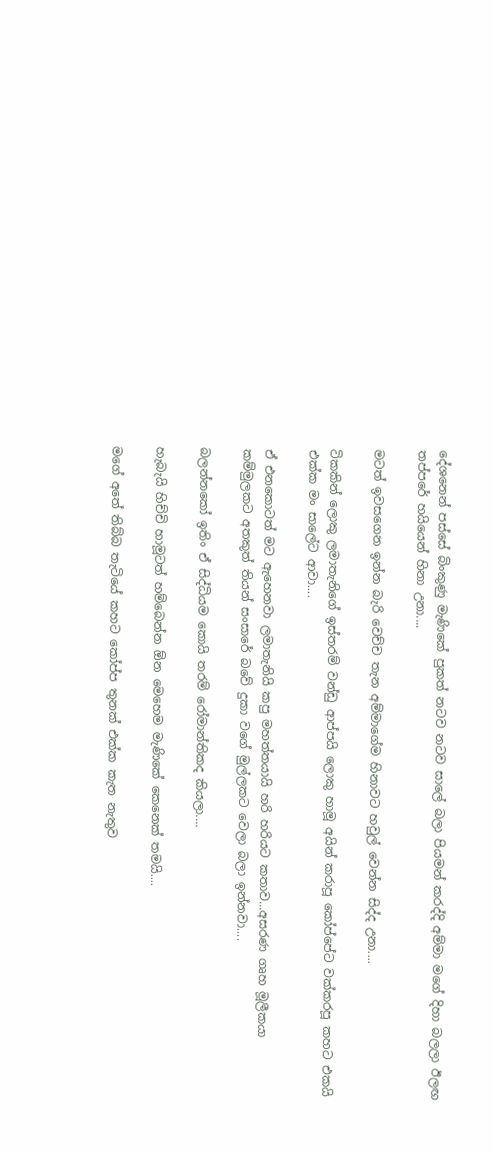දේශනෙන් පස්සේ බිංකුණු මැණිකේ පුකත් නටව නටව සාලේ බලා පියමන් කරද්දි අම්මා මගේ දිහා බලලා ඊලඟ තප්පරේ හයියෙන් හිනා උනා....

මටත් ඉවසගෙන ඉන්න බැරි වෙච්ච තැන අම්මාගේම හිනාවට හවුල් වෙන්න සිද්ද උනා....

ටිකකින් ලොකු ලමාතැනිගේ ඉස්තරම් වන්ඩු ආප්පයි ලොකු හාමූ අයින් කරාපූ කෝප්පේට වක්කරපූ කහට එකයි එක්ක මං සාලේට ආවා....

ඒ එනකොටත් මට ඇහෙනවා ලමාතැනියි කපු මහත්තයායි හරි හරියට කතාව...අසරණ ගෘහ මූලීකයා කම්මුලකට අතකුත් තියන් සංසාරේ බවේ දුකා වගේ මුල්ලකට වෙලා බලා ඉන්නවා....

බලන්නකෝ ඉතිං ඒ සිද්ධියම කොයි තරම් රෝමාන්තිකද කියලා....

හැබැයි හිච්චි හාමූටත් හම්බෙන්න ඕන මෙහෙම මැණිකේ කෙනෙක් තමයි....

මගේ අතේ තිබ්බ තැටියේ කහට කෝප්ප තුනක් එක්ක කැත නැතුව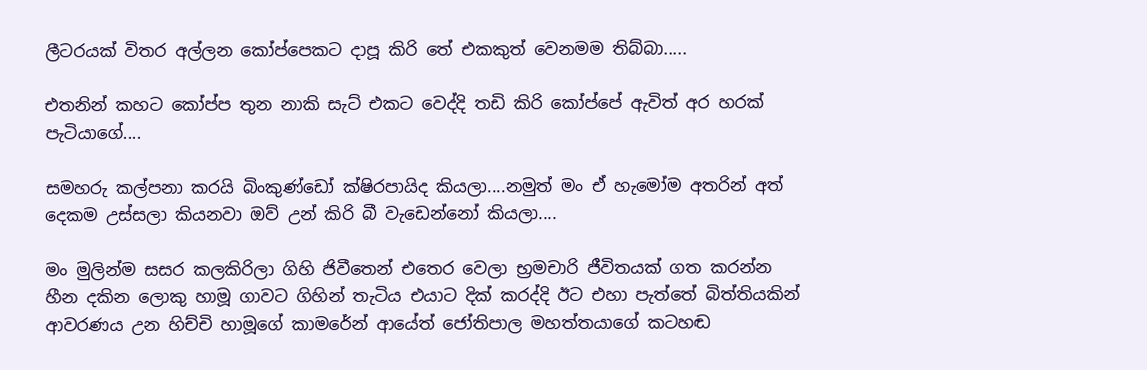ලීටරයක් විතර අල්ලන කෝප්පෙකට දාපූ කිරි තේ එකකුත් වෙනමම තිබ්බා.....

එතනින් කහට කෝප්ප තුන නාකි සැට් එකට වෙද්දි තඩි කිරි කෝප්පේ ඇවිත් අර හරක් පැටියාගේ....

සමහරු කල්පනා කරයි බිංකුණ්ඩෝ ක්ෂිරපායිද කියලා....නමුත් මං ඒ හැමෝම අතරින් අත් දෙකම උස්සලා කියනවා ඔව් උන් කිරි බී වැඩෙන්නෝ කියලා....

මං මුලින්ම සසර කලකිරිලා ගිහි ජිවීතෙන් එතෙර වෙලා භ්‍රමචාරි ජීවිතයක් ගත කරන්න හීන දකින ලොකු හාමූ ගාවට ගිහින් තැටිය එයාට දික් කරද්දි ඊට එහා පැත්තේ බිත්තියකින් ආවරණය උන හිච්චි හාමූගේ කාමරේන් ආයේත් ජෝතිපාල මහත්තයාගේ කටහඬ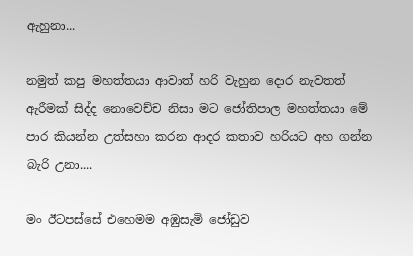ඇහුනා...

නමුත් කපු මහත්තයා ආවාත් හරි වැහුන දොර නැවතත් ඇරීමක් සිද්ද නොවෙච්ච නිසා මට ජෝතිපාල මහත්තයා මේ පාර කියන්න උත්සහා කරන ආදර කතාව හරියට අහ ගන්න බැරි උනා....

මං ඊටපස්සේ එහෙමම අඹුසැමි ජෝඩුව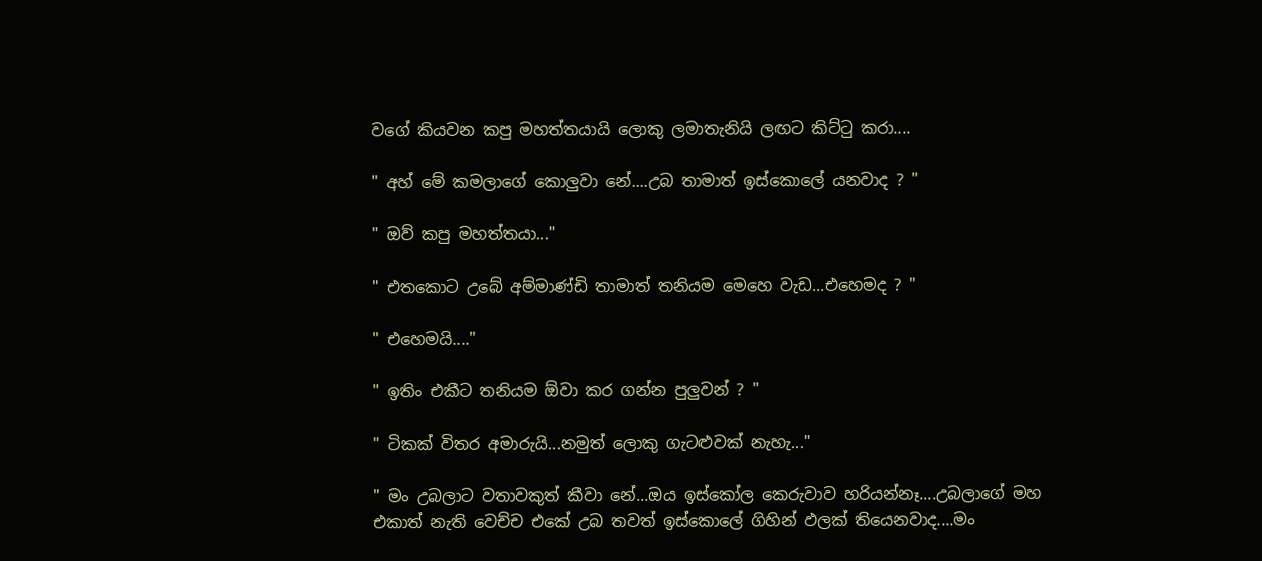වගේ කියවන කපු මහත්තයායි ලොකු ලමාතැනියි ලඟට කිට්ටු කරා....

" අහ් මේ කමලාගේ කොලුවා නේ....උබ තාමාත් ඉස්කොලේ යනවාද ? "

" ඔව් කපු මහත්තයා..."

" එතකොට උබේ අම්මාණ්ඩි තාමාත් තනියම මෙහෙ වැඩ...එහෙමද ? "

" එහෙමයි...."

" ඉතිං එකීට තනියම ඕවා කර ගන්න පුලුවන් ? "

" ටිකක් විතර අමාරුයි...නමුත් ලොකු ගැටළුවක් නැහැ..."

" මං උබලාට වතාවකුත් කීවා නේ...ඔය ඉස්කෝල කෙරුවාව හරියන්නෑ....උබලාගේ මහ එකාත් නැති වෙච්ච එකේ උබ තවත් ඉස්කොලේ ගිහින් ඵලක් තියෙනවාද....මං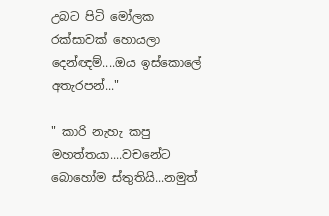උබට පිටි මෝලක රක්සාවක් හොයලා දෙන්ඥම්....ඔය ඉස්කොලේ අතැරපන්..."

" කාරි නැහැ කපු මහත්තයා....වචනේට බොහෝම ස්තුතියි...නමුත්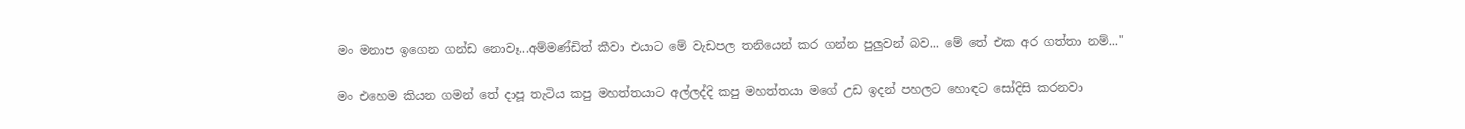මං මනාප ඉගෙන ගන්ඩ නොවෑ...අම්මණ්ඩිත් කීවා එයාට මේ වැඩපල තනියෙන් කර ගන්න පුලුවන් බව... මේ තේ එක අර ගත්තා නම්..."

මං එහෙම කියන ගමන් තේ දාපූ තැටිය කපු මහත්තයාට අල්ලද්දි කපු මහත්තයා මගේ උඩ ඉදන් පහලට හොඳට සෝදිසි කරනවා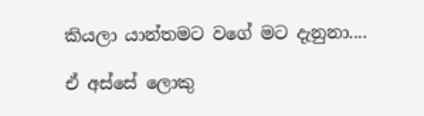කියලා යාන්තමට වගේ මට දැනුනා....

ඒ අස්සේ ලොකු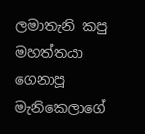ලමාතැනි කපු මහත්තයා ගෙනාපූ මැනිකෙලාගේ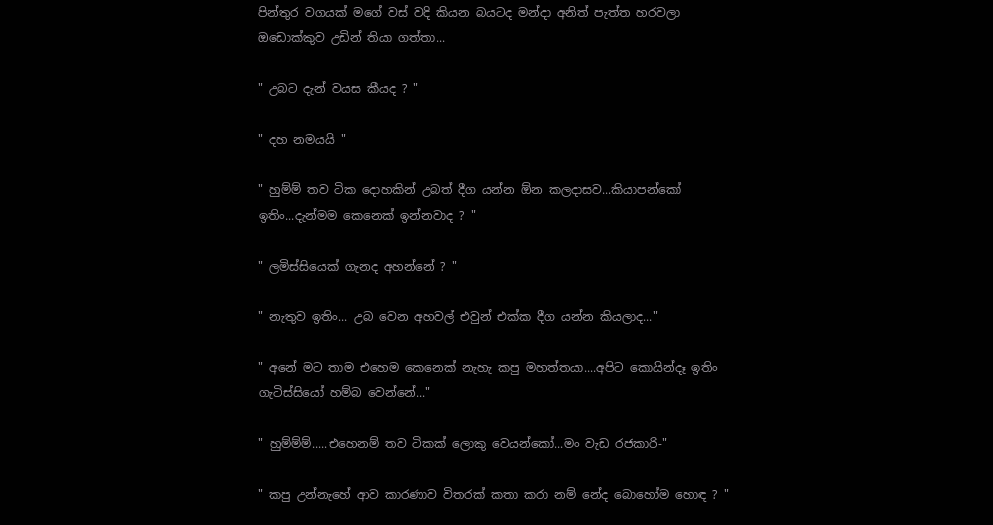පින්තුර වගයක් මගේ වස් වදි කියන බයටද මන්දා අනිත් පැත්ත හරවලා ඔඩොක්කුව උඩින් තියා ගත්තා...

" උබට දැන් වයස කීයද ? "

" දහ නමයයි "

" හුම්ම් තව ටික දොහකින් උබත් දීග යන්න ඕන කලදාසව...කියාපන්කෝ ඉතිං...දැන්මම කෙනෙක් ඉන්නවාද ? "

" ලමිස්සියෙක් ගැනද අහන්නේ ? "

" නැතුව ඉතිං... උබ වෙන අහවල් එවුන් එක්ක දීග යන්න කියලාද..."

" අනේ මට තාම එහෙම කෙනෙක් නැහැ කපු මහත්තයා....අපිට කොයින්දෑ ඉතිං ගැටිස්සියෝ හම්බ වෙන්නේ..."

" හුම්ම්ම්.....එහෙනම් තව ටිකක් ලොකු වෙයන්කෝ...මං වැඩ රජකාරි-"

" කපු උන්නැහේ ආව කාරණාව විතරක් කතා කරා නම් නේද බොහෝම හොඳ ? "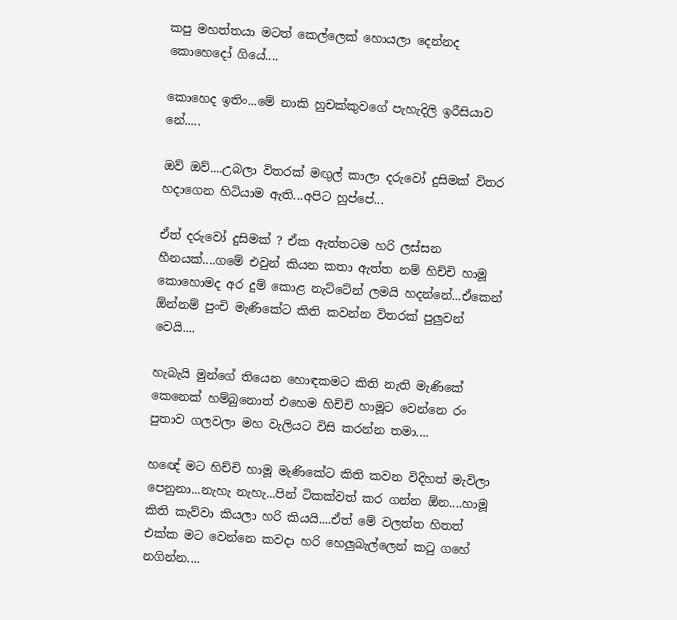කපු මහත්තයා මටත් කෙල්ලෙක් හොයලා දෙන්නද කොහෙදෝ ගියේ....

කොහෙද ඉතිං...මේ නාකි හුචක්කුවගේ පැහැදිලි ඉරීසියාව නේ.....

ඔව් ඔව්....උබලා විතරක් මඟුල් කාලා දරුවෝ දුසිමක් විතර හදාගෙන හිටියාම ඇති...අපිට හුප්පේ...

ඒත් දරුවෝ දුසිමක් ? ඒක ඇත්තටම හරි ලස්සන හීනයක්....ගමේ එවුන් කියන කතා ඇත්ත නම් හිච්චි හාමූ කොහොමද අර දුම් කොළ නැට්ටේන් ලමයි හදන්නේ...ඒකෙන් ඕන්නම් පුංචි මැණිකේට කිති කවන්න විතරක් පුලුවන් වෙයි....

හැබැයි මුන්ගේ තියෙන හොඳකමට කිති නැති මැණිකේ කෙනෙක් හම්බුනොත් එහෙම හිච්චි හාමූට වෙන්නෙ රං පුතාව ගලවලා මහ වැලියට විසි කරන්න තමා....

හඥේ මට හිච්චි හාමූ මැණිකේට කිති කවන විදිහත් මැවිලා පෙනුනා...නැහැ නැහැ...පින් ටිකක්වත් කර ගන්න ඕන....හාමූ කිති කැව්වා කියලා හරි කියයි....ඒත් මේ වලත්ත හිතත් එක්ක මට වෙන්නෙ කවදා හරි හෙලුබැල්ලෙන් කටු ගහේ නගින්න....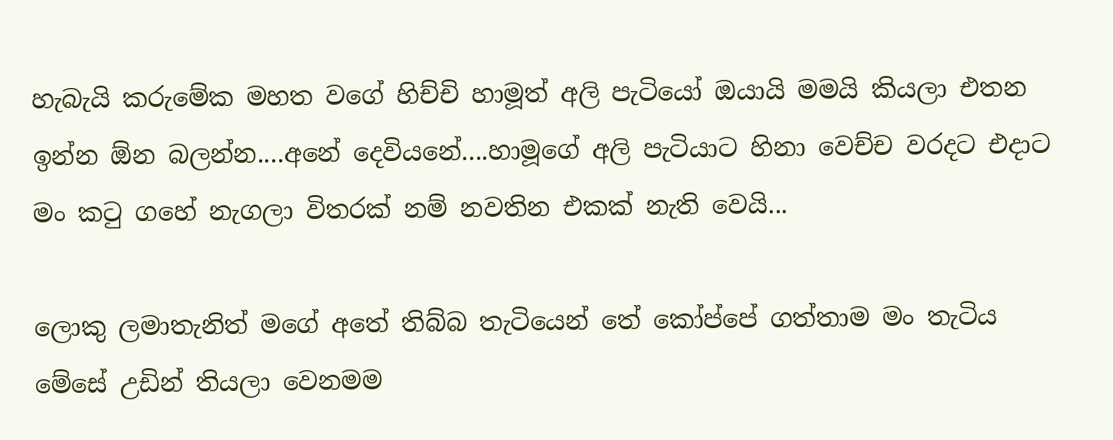හැබැයි කරුමේක මහත වගේ හිච්චි හාමූත් අලි පැටියෝ ඔයායි මමයි කියලා එතන ඉන්න ඕන බලන්න....අනේ දෙවියනේ....හාමූගේ අලි පැටියාට හිනා වෙච්ච වරදට එදාට මං කටු ගහේ නැගලා විතරක් නම් නවතින එකක් නැති වෙයි...

ලොකු ලමාතැනිත් මගේ අතේ තිබ්බ තැටියෙන් තේ කෝප්පේ ගත්තාම මං තැටිය මේසේ උඩින් තියලා වෙනමම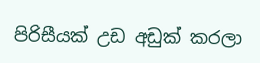පිරිසීයක් උඩ අඩුක් කරලා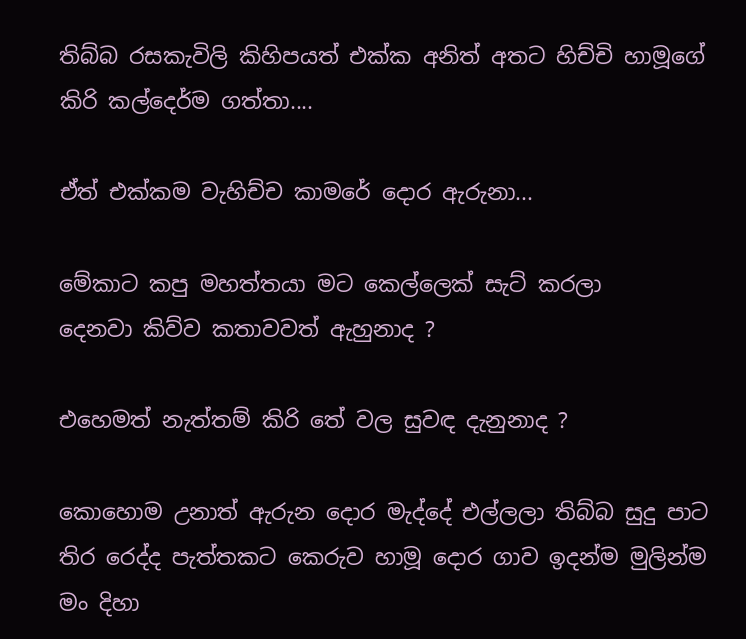තිබ්බ රසකැවිලි කිහිපයත් එක්ක අනිත් අතට හිච්චි හාමූගේ කිරි කල්දෙර්ම ගත්තා....

ඒත් එක්කම වැහිච්ච කාමරේ දොර ඇරුනා...

මේකාට කපු මහත්තයා මට කෙල්ලෙක් සැට් කරලා
දෙනවා කිව්ව කතාවවත් ඇහුනාද ?

එහෙමත් නැත්තම් කිරි තේ වල සුවඳ දැනුනාද ?

කොහොම උනාත් ඇරුන දොර මැද්දේ එල්ලලා තිබ්බ සුදු පාට තිර රෙද්ද පැත්තකට කෙරුව හාමූ දොර ගාව ඉදන්ම මුලින්ම මං දිහා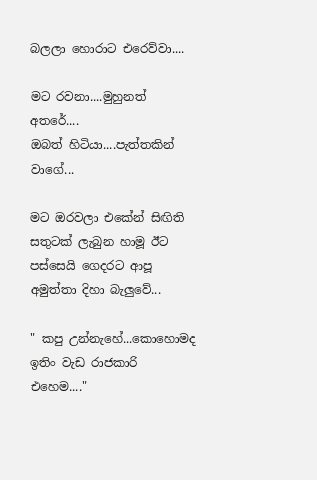බලලා හොරාට එරෙව්වා....

මට රවනා....මුහුනත් අතරේ....
ඔබත් හිටියා....පැත්තකින් වාගේ...

මට ඔරවලා එකේන් සිඟිති සතුටක් ලැබුන හාමූ ඊට පස්සෙයි ගෙදරට ආපූ අමුත්තා දිහා බැලුවේ...

" කපු උන්නැහේ...කොහොමද ඉතිං වැඩ රාජකාරි එහෙම...."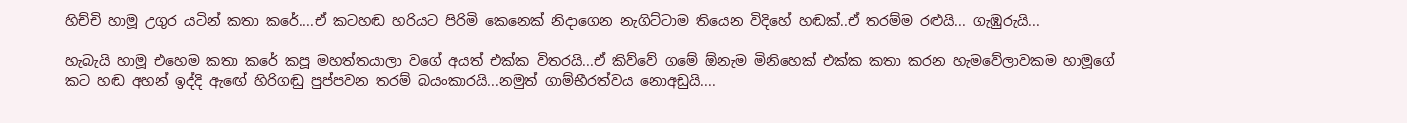හිච්චි හාමූ උගුර යටින් කතා කරේ....ඒ කටහඬ හරියට පිරිමි කෙනෙක් නිදාගෙන නැගිට්ටාම තියෙන විදිහේ හඬක්..ඒ තරම්ම රළුයි... ගැඹුරුයි...

හැබැයි හාමූ එහෙම කතා කරේ කපූ මහත්තයාලා වගේ අයත් එක්ක විතරයි...ඒ කිව්වේ ගමේ ඕනැම මිනිහෙක් එක්ක කතා කරන හැමවේලාවකම හාමූගේ කට හඬ අහන් ඉද්දි ඇඟේ හිරිගඬු පුප්පවන තරම් බයංකාරයි...නමුත් ගාම්භීරත්වය නොඅඩුයි....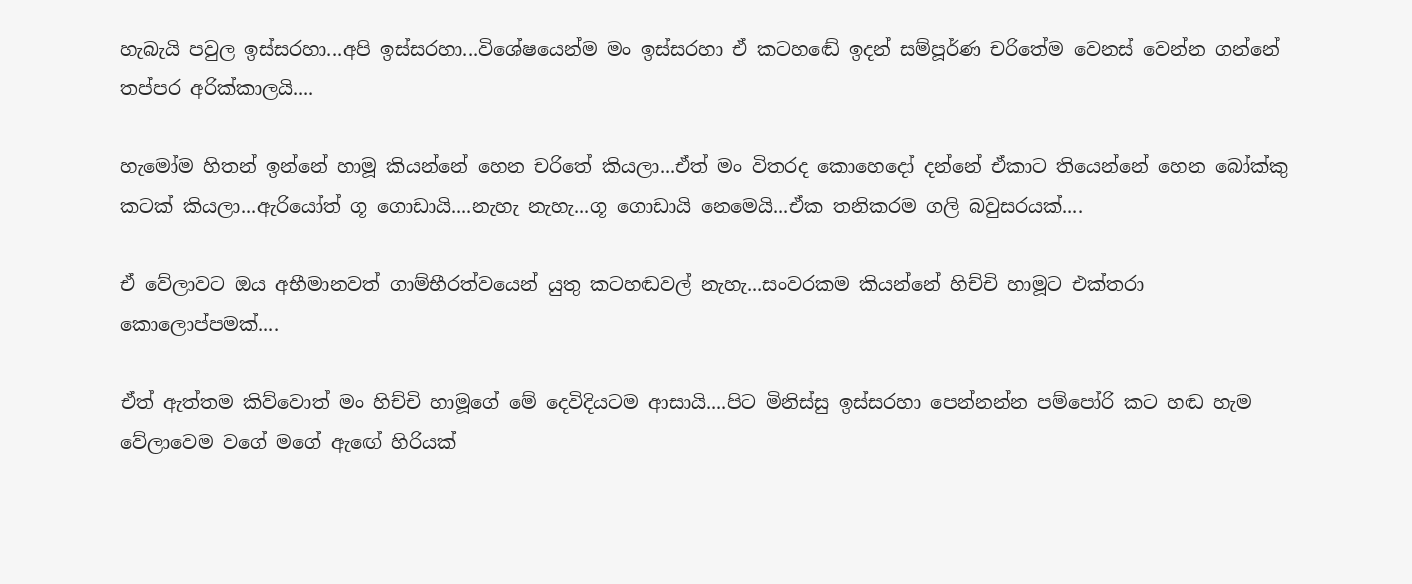හැබැයි පවුල ඉස්සරහා...අපි ඉස්සරහා...විශේෂයෙන්ම මං ඉස්සරහා ඒ කටහඬේ ඉදන් සම්පූර්ණ චරිතේම වෙනස් වෙන්න ගන්නේ තප්පර අරික්කාලයි....

හැමෝම හිතන් ඉන්නේ හාමූ කියන්නේ හෙන චරිතේ කියලා...ඒත් මං විතරද කොහෙදෝ දන්නේ ඒකාට තියෙන්නේ හෙන බෝක්කු කටක් කියලා...ඇරියෝත් ගූ ගොඩායි....නැහැ නැහැ...ගූ ගොඩායි නෙමෙයි...ඒක තනිකරම ගලි බවුසරයක්....

ඒ වේලාවට ඔය අභීමානවත් ගාම්භීරත්වයෙන් යුතු කටහඬවල් නැහැ...සංවරකම කියන්නේ හිච්චි හාමූට එක්තරා කොලොප්පමක්....

ඒත් ඇත්තම කිව්වොත් මං හිච්චි හාමූගේ මේ දෙවිදියටම ආසායි....පිට මිනිස්සු ඉස්සරහා පෙන්නන්න පම්පෝරි කට හඬ හැම වේලාවෙම වගේ මගේ ඇඟේ හිරියක්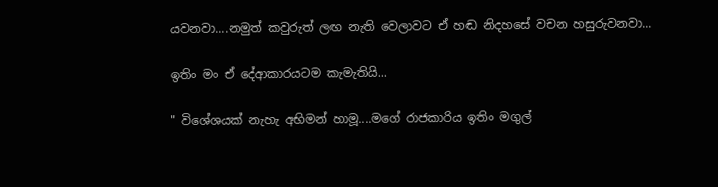යවනවා....නමුත් කවුරුත් ලඟ නැති වෙලාවට ඒ හඬ නිදහසේ වචන හසුරුවනවා...

ඉතිං මං ඒ දේආකාරයටම කැමැතියි...

" විශේශයක් නැහැ අභිමන් හාමූ....මගේ රාජකාරිය ඉතිං මගුල්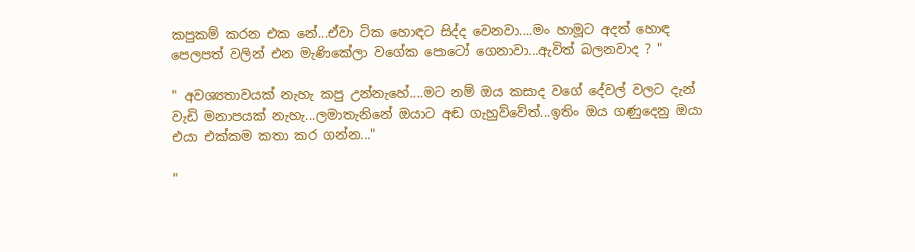කපුකම් කරන එක නේ...ඒවා ටික හොඳට සිද්ද වෙනවා....මං හාමූට අදත් හොඳ පෙලපත් වලින් එන මැණිකේලා වගේක පොටෝ ගෙනාවා...ඇවිත් බලනවාද ? "

" අවශ්‍යතාවයක් නැහැ කපු උන්නැහේ....මට නම් ඔය කසාද වගේ දේවල් වලට දැන් වැඩි මනාපයක් නැහැ...ලමාතැනිනේ ඔයාට අඬ ගැහුව්වේත්...ඉතිං ඔය ගණුදෙනු ඔයා එයා එක්කම කතා කර ගන්න..."

"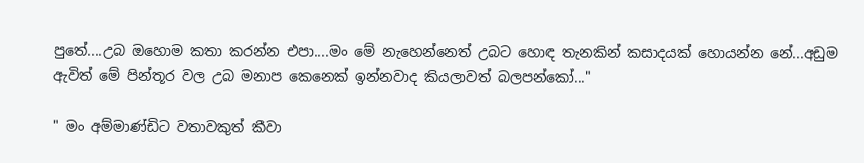පුතේ....උබ ඔහොම කතා කරන්න එපා....මං මේ නැහෙන්නෙත් උබට හොඳ තැනකින් කසාදයක් හොයන්න නේ...අඩුම ඇවිත් මේ පින්තූර වල උබ මනාප කෙනෙක් ඉන්නවාද කියලාවත් බලපන්කෝ..."

" මං අම්මාණ්ඩිට වතාවකුත් කීවා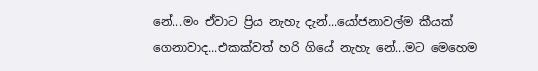නේ...මං ඒවාට ප්‍රිය නැහැ දැන්...යෝජනාවල්ම කීයක් ගෙනාවාද...එකක්වත් හරි ගියේ නැහැ නේ...මට මෙහෙම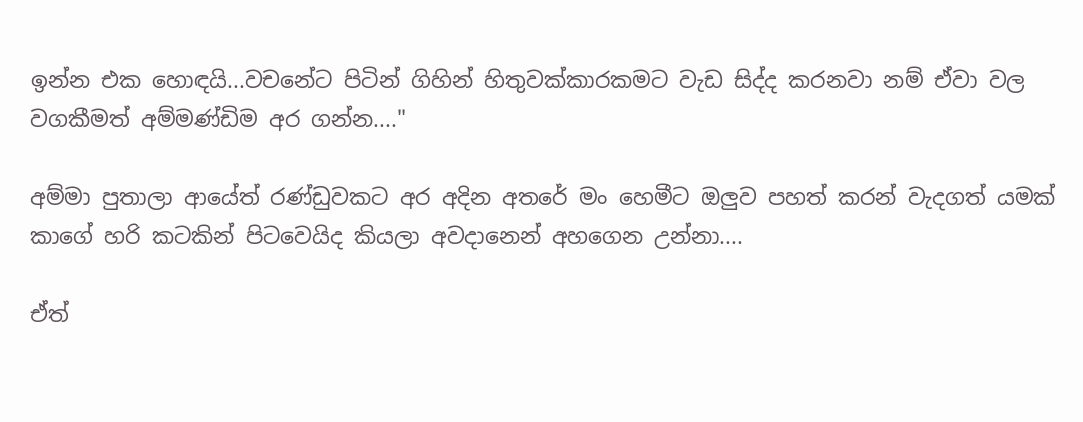ඉන්න එක හොඳයි...වචනේට පිටින් ගිහින් හිතුවක්කාරකමට වැඩ සිද්ද කරනවා නම් ඒවා වල වගකීමත් අම්මණ්ඩිම අර ගන්න...."

අම්මා පුතාලා ආයේත් රණ්ඩුවකට අර අදින අතරේ මං හෙමීට ඔලුව පහත් කරන් වැදගත් යමක් කාගේ හරි කටකින් පිටවෙයිද කියලා අවදානෙන් අහගෙන උන්නා....

ඒත්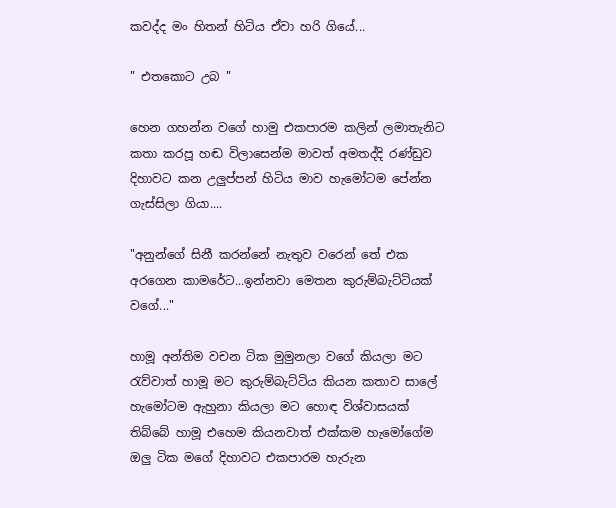කවද්ද මං හිතන් හිටිය ඒවා හරි ගියේ...

" එතකොට උබ "

හෙන ගහන්න වගේ හාමු එකපාරම කලින් ලමාතැනිට කතා කරපූ හඬ විලාසෙන්ම මාවත් අමතද්දි රණ්ඩුව දිහාවට කන උලුප්පන් හිටිය මාව හැමෝටම පේන්න ගැස්සිලා ගියා....

"අනුන්ගේ සිනී කරන්නේ නැතුව වරෙන් තේ එක අරගෙන කාමරේට...ඉන්නවා මෙතන කුරුම්බැට්ටියක් වගේ..."

හාමූ අන්තිම වචන ටික මුමුනලා වගේ කියලා මට රැව්වාත් හාමූ මට කුරුම්බැට්ටිය කියන කතාව සාලේ හැමෝටම ඇහුනා කියලා මට හොඳ විශ්වාසයක් තිබ්බේ හාමූ එහෙම කියනවාත් එක්කම හැමෝගේම ඔලු ටික මගේ දිහාවට එකපාරම හැරුන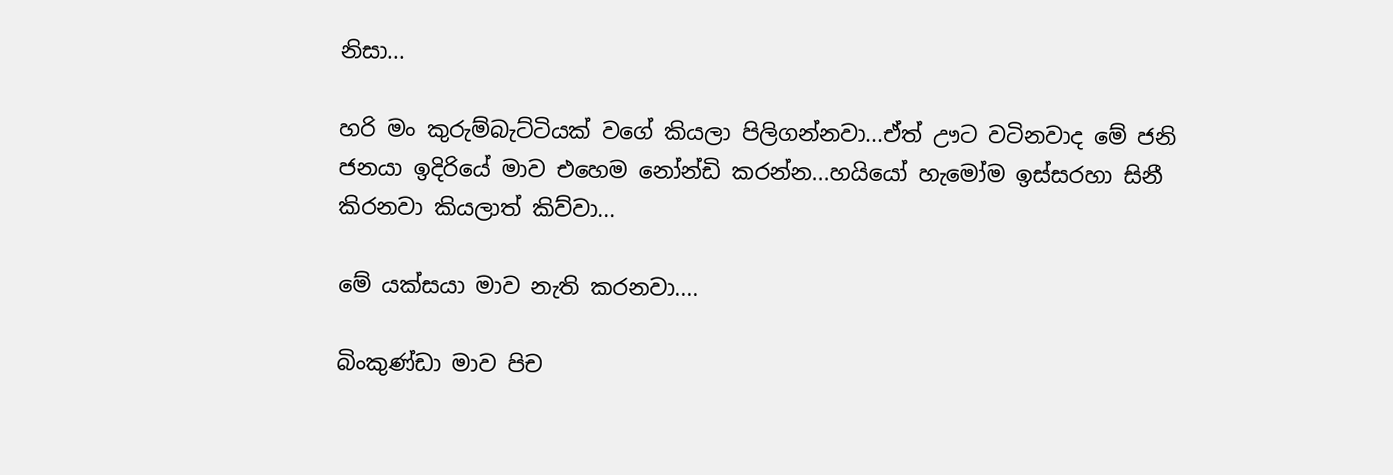නිසා...

හරි මං කුරුම්බැට්ටියක් වගේ කියලා පිලිගන්නවා...ඒත් ඌට වටිනවාද මේ ජනි ජනයා ඉදිරියේ මාව එහෙම නෝන්ඩි කරන්න...හයියෝ හැමෝම ඉස්සරහා සිනී කිරනවා කියලාත් කිව්වා...

මේ යක්සයා මාව නැති කරනවා....

බිංකුණ්ඩා මාව පිච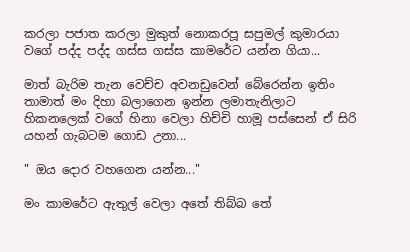කරලා පජාත කරලා මුකුත් නොකරපූ සපුමල් කුමාරයා වගේ පද්ද පද්ද ගස්ස ගස්ස කාමරේට යන්න ගියා...

මාත් බැරිම තැන වෙච්ච අවනඩුවෙන් බේරෙන්න ඉතිං තාමාත් මං දිහා බලාගෙන ඉන්න ලමාතැනිලාට හිකනලෙක් වගේ හිනා වෙලා හිච්චි හාමූ පස්සෙන් ඒ සිරි යහන් ගැබටම ගොඩ උනා...

" ඔය දොර වහගෙන යන්න..."

මං කාමරේට ඇතුල් වෙලා අතේ තිබ්බ තේ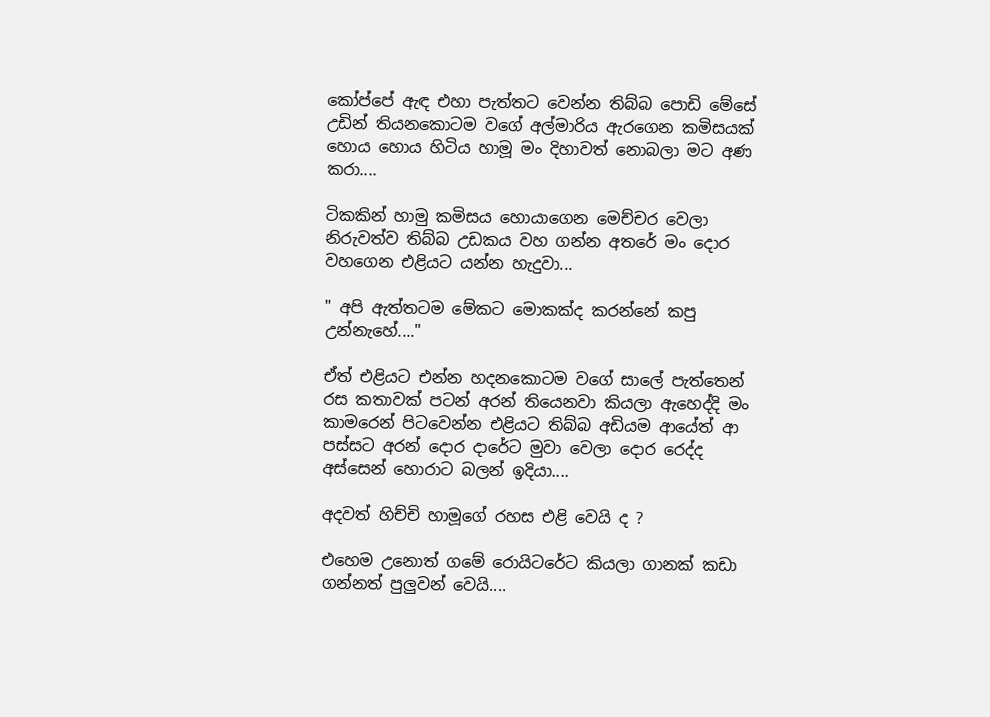කෝප්පේ ඇඳ එහා පැත්තට වෙන්න තිබ්බ පොඩි මේසේ උඩින් තියනකොටම වගේ අල්මාරිය ඇරගෙන කමිසයක් හොය හොය හිටිය හාමූ මං දිහාවත් නොබලා මට අණ කරා....

ටිකකින් හාමු කමිසය හොයාගෙන මෙච්චර වෙලා නිරුවත්ව තිබ්බ උඩකය වහ ගන්න අතරේ මං දොර වහගෙන එළියට යන්න හැදුවා...

" අපි ඇත්තටම මේකට මොකක්ද කරන්නේ කපු උන්නැහේ...."

ඒත් එළියට එන්න හදනකොටම වගේ සාලේ පැත්තෙන් රස කතාවක් පටන් අරන් තියෙනවා කියලා ඇහෙද්දි මං කාමරෙන් පිටවෙන්න එළියට තිබ්බ අඩියම ආයේත් ආ පස්සට අරන් දොර දාරේට මුවා වෙලා දොර රෙද්ද අස්සෙන් හොරාට බලන් ඉදියා....

අදවත් හිච්චි හාමූගේ රහස එළි වෙයි ද ?

එහෙම උනොත් ගමේ රොයිටරේට කියලා ගානක් කඩා ගන්නත් පුලුවන් වෙයි....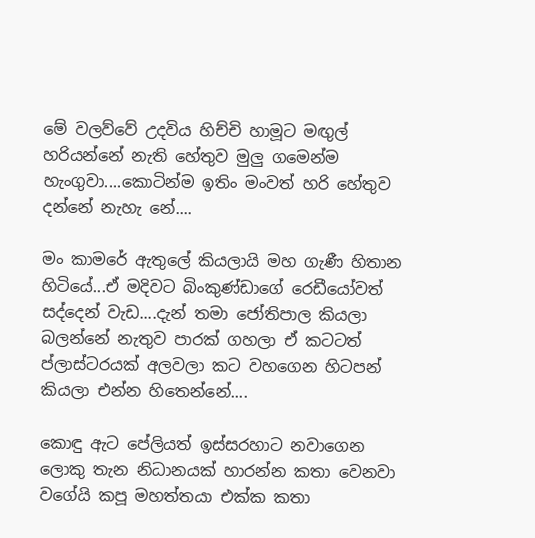මේ වලව්වේ උදවිය හිච්චි හාමූට මඟුල් හරියන්නේ නැති හේතුව මුලු ගමෙන්ම හැංගුවා....කොටින්ම ඉතිං මංවත් හරි හේතුව දන්නේ නැහැ නේ....

මං කාමරේ ඇතුලේ කියලායි මහ ගැණී හිතාන හිටියේ...ඒ මදිවට බිංකුණ්ඩාගේ රෙඩීයෝවත් සද්දෙන් වැඩ....දැන් තමා ජෝතිපාල කියලා බලන්නේ නැතුව පාරක් ගහලා ඒ කටටත් ප්ලාස්ටරයක් අලවලා කට වහගෙන හිටපන් කියලා එන්න හිතෙන්නේ....

කොඳු ඇට පේලියත් ඉස්සරහාට නවාගෙන ලොකු තැන නිධානයක් හාරන්න කතා වෙනවා වගේයි කපූ මහත්තයා එක්ක කතා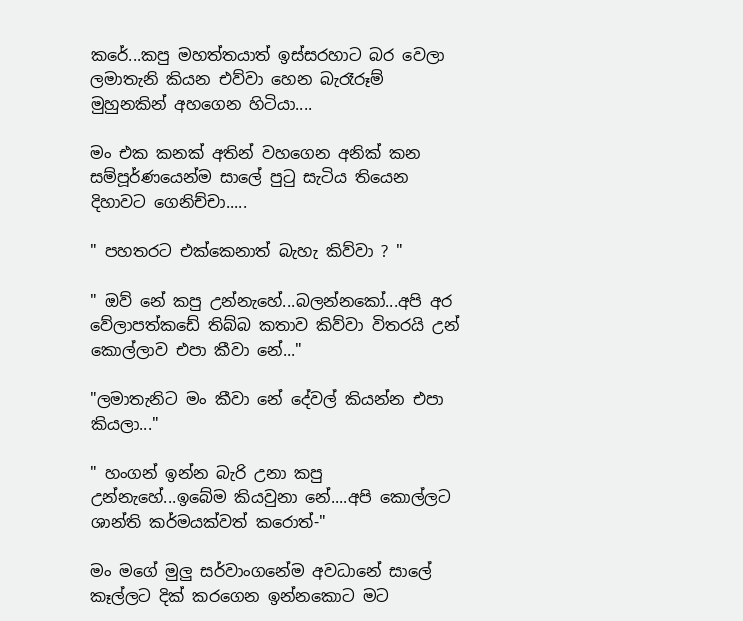කරේ...කපු මහත්තයාත් ඉස්සරහාට බර වෙලා ලමාතැනි කියන එව්වා හෙන බැරෑරූම් මුහුනකින් අහගෙන හිටියා....

මං එක කනක් අතින් වහගෙන අනික් කන සම්පූර්ණයෙන්ම සාලේ පුටු සැටිය තියෙන දිහාවට ගෙනිච්චා.....

" පහතරට එක්කෙනාත් බැහැ කිව්වා ? "

" ඔව් නේ කපු උන්නැහේ...බලන්නකෝ...අපි අර වේලාපත්කඩේ තිබ්බ කතාව කිව්වා විතරයි උන් කොල්ලාව එපා කීවා නේ..."

"ලමාතැනිට මං කීවා නේ දේවල් කියන්න එපා කියලා..."

" හංගන් ඉන්න බැරි උනා කපු උන්නැහේ...ඉබේම කියවුනා නේ....අපි කොල්ලට ශාන්ති කර්මයක්වත් කරොත්-"

මං මගේ මුලු සර්වාංගනේම අවධානේ සාලේ කෑල්ලට දික් කරගෙන ඉන්නකොට මට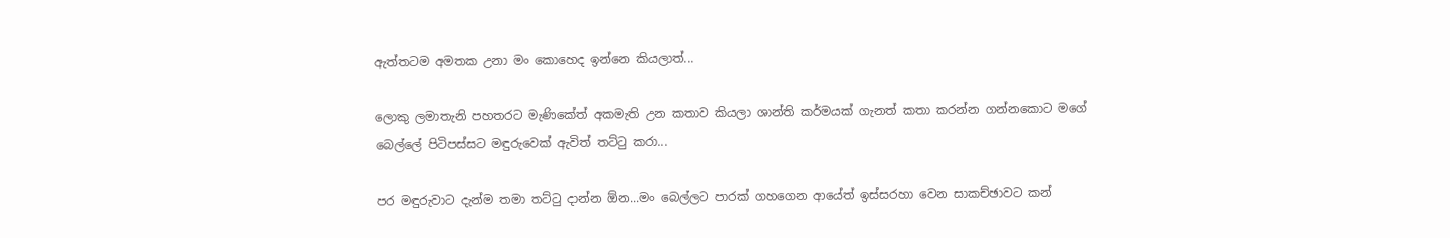ඇත්තටම අමතක උනා මං කොහෙද ඉන්නෙ කියලාත්...

ලොකු ලමාතැනි පහතරට මැණිකේත් අකමැති උන කතාව කියලා ශාන්ති කර්මයක් ගැනත් කතා කරන්න ගන්නකොට මගේ බෙල්ලේ පිටිපස්සට මඳුරුවෙක් ඇවිත් තට්ටු කරා...

පර මඳුරුවාට දැන්ම තමා තට්ටු දාන්න ඕන...මං බෙල්ලට පාරක් ගහගෙන ආයේත් ඉස්සරහා වෙන සාකච්ඡාවට කන්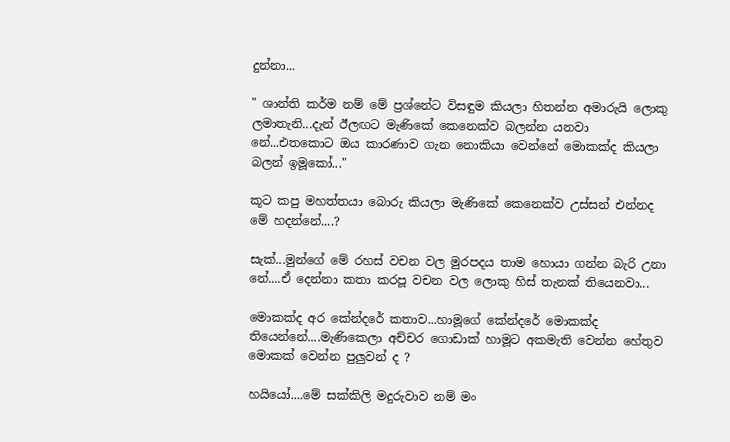දුන්නා...

" ශාන්ති කර්ම නම් මේ ප්‍රශ්නේට විසඳුම කියලා හිතන්න අමාරුයි ලොකු ලමාතැනි...දැන් ඊලඟට මැණිකේ කෙනෙක්ව බලන්න යනවා නේ...එතකොට ඔය කාරණාව ගැන නොකියා වෙන්නේ මොකක්ද කියලා බලන් ඉමූකෝ..."

කූට කපු මහත්තයා බොරු කියලා මැණිකේ කෙනෙක්ව උස්සන් එන්නද මේ හදන්නේ....?

සැක්...මුන්ගේ මේ රහස් වචන වල මුරපදය තාම හොයා ගන්න බැරි උනා නේ....ඒ දෙන්නා කතා කරපූ වචන වල ලොකු හිස් තැනක් තියෙනවා...

මොකක්ද අර කේන්දරේ කතාව...හාමූගේ කේන්දරේ මොකක්ද තියෙන්නේ....මැණිකෙලා අච්චර ගොඩාක් හාමූට අකමැති වෙන්න හේතුව මොකක් වෙන්න පුලුවන් ද ?

හයියෝ....මේ සක්කිලි මදුරුවාව නම් මං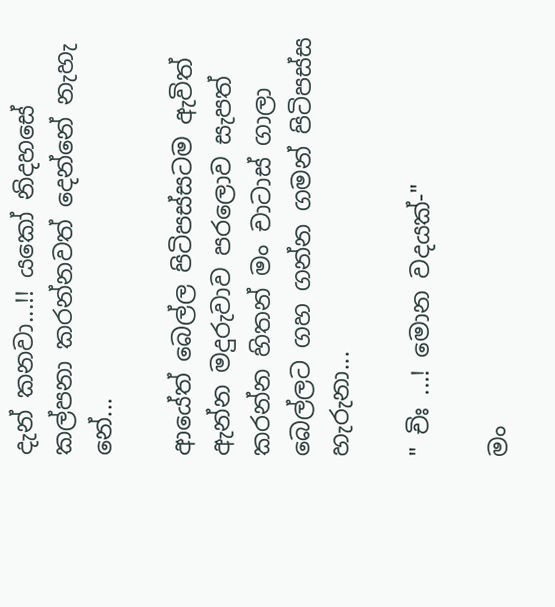දැන් කනවා...!! යකෝ නිදහසේ කල්පනා කරන්නවත් දෙන්නේ නැහැ නේ...

ආයේත් බෙල්ල පිටිපස්සටම ඇවිත් ඇන්න මදුරුවාව පරලොව සැපත් කරන්න හිතන් මං චාටාස් ගාලා බෙල්ලට ගහ ගන්න ගමන් පිටිපස්ස හැරුනා...

" චිඃ ...! මොන වදයක්-"

මං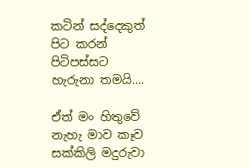කටින් සද්දෙකුත් පිට කරන් පිටිපස්සට හැරුනා තමයි....

ඒත් මං හිතුවේ නැහැ මාව කෑව සක්කිලි මදුරුවා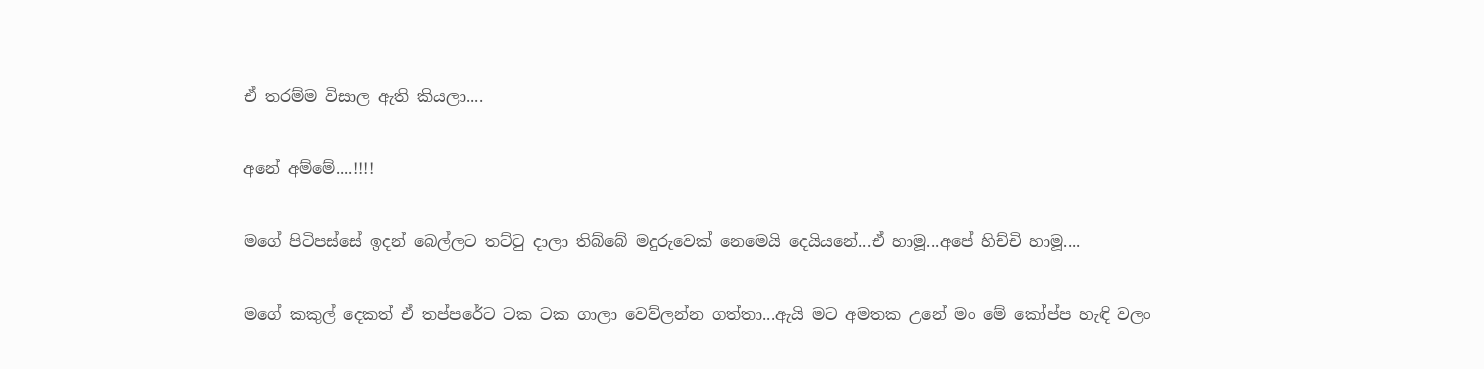ඒ තරම්ම විසාල ඇති කියලා....

අනේ අම්මේ....!!!!

මගේ පිටිපස්සේ ඉදන් බෙල්ලට තට්ටු දාලා තිබ්බේ මදුරුවෙක් නෙමෙයි දෙයියනේ...ඒ හාමූ...අපේ හිච්චි හාමූ....

මගේ කකුල් දෙකත් ඒ තප්පරේට ටක ටක ගාලා වෙව්ලන්න ගත්තා...ඇයි මට අමතක උනේ මං මේ කෝප්ප හැඳි වලං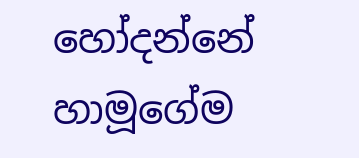හෝදන්නේ හාමූගේම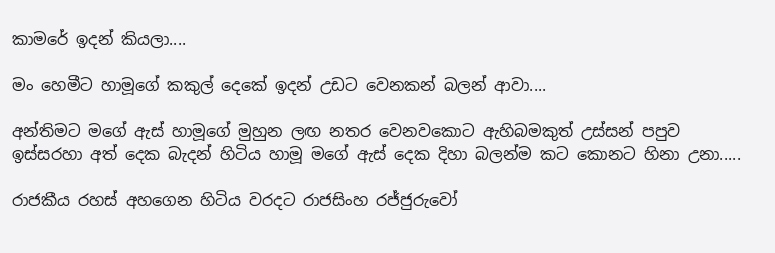කාමරේ ඉදන් කියලා....

මං හෙමීට හාමූගේ කකුල් දෙකේ ඉදන් උඩට වෙනකන් බලන් ආවා....

අන්තිමට මගේ ඇස් හාමූගේ මුහුන ලඟ නතර වෙනවකොට ඇහිබමකුත් උස්සන් පපුව ඉස්සරහා අත් දෙක බැදන් හිටිය හාමූ මගේ ඇස් දෙක දිහා බලන්ම කට කොනට හිනා උනා.....

රාජකීය රහස් අහගෙන හිටිය වරදට රාජසිංහ රජ්ජුරුවෝ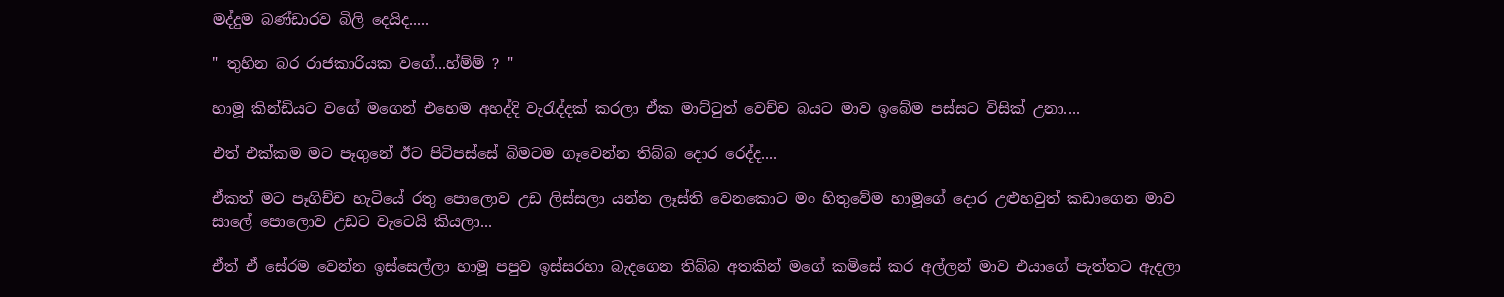මද්දුම බණ්ඩාරව බිලි දෙයිද.....

" තුහින බර රාජකාරියක වගේ...හ්ම්ම් ? "

හාමූ කින්ඩියට වගේ මගෙන් එහෙම අහද්දි වැරැද්දක් කරලා ඒක මාට්ටුත් වෙච්ච බයට මාව ඉබේම පස්සට විසික් උනා....

එත් එක්කම මට පෑගුනේ ඊට පිටිපස්සේ බිමටම ගෑවෙන්න තිබ්බ දොර රෙද්ද....

ඒකත් මට පෑගිච්ච හැටියේ රතු පොලොව උඩ ලිස්සලා යන්න ලෑස්ති වෙනකොට මං හිතුවේම හාමූගේ දොර උළුහවුත් කඩාගෙන මාව සාලේ පොලොව උඩට වැටෙයි කියලා...

ඒත් ඒ සේරම වෙන්න ඉස්සෙල්ලා හාමූ පපුව ඉස්සරහා බැදගෙන තිබ්බ අතකින් මගේ කමිසේ කර අල්ලන් මාව එයාගේ පැත්තට ඇදලා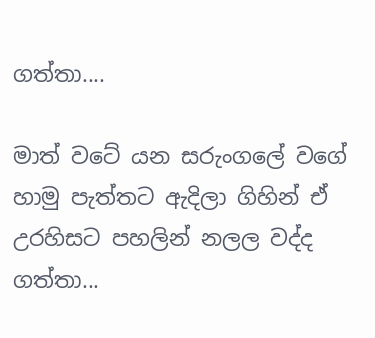ගත්තා....

මාත් වටේ යන සරුංගලේ වගේ හාමු පැත්තට ඇදිලා ගිහින් ඒ උරහිසට පහලින් නලල වද්ද ගත්තා...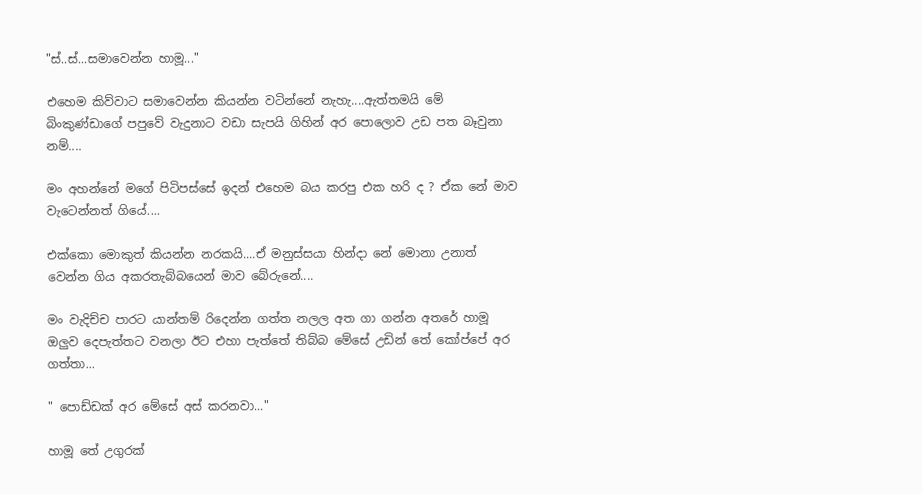"ස්..ස්...සමාවෙන්න හාමූ..."

එහෙම කිව්වාට සමාවෙන්න කියන්න වටින්නේ නැහැ....ඇත්තමයි මේ බිංකුණ්ඩාගේ පපුවේ වැදුනාට වඩා සැපයි ගිහින් අර පොලොව උඩ පත බෑවුනා නම්....

මං අහන්නේ මගේ පිටිපස්සේ ඉදන් එහෙම බය කරපු එක හරි ද ? ඒක නේ මාව වැටෙන්නත් ගියේ....

එක්කො මොකුත් කියන්න නරකයි....ඒ මනුස්සයා හින්දා නේ මොනා උනාත් වෙන්න ගිය අකරතැබ්බයෙන් මාව බේරුනේ....

මං වැදිච්ච පාරට යාන්තම් රිදෙන්න ගත්ත නලල අත ගා ගන්න අතරේ හාමූ ඔලුව දෙපැත්තට වනලා ඊට එහා පැත්තේ තිබ්බ මේසේ උඩින් තේ කෝප්පේ අර ගත්තා...

" පොඩ්ඩක් අර මේසේ අස් කරනවා..."

හාමූ තේ උගුරක්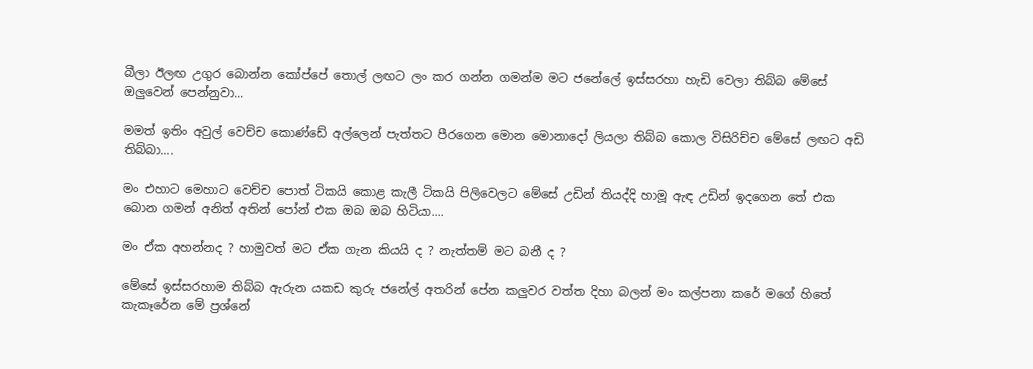බීලා ඊලඟ උගුර බොන්න කෝප්පේ තොල් ලඟට ලං කර ගන්න ගමන්ම මට ජනේලේ ඉස්සරහා හැඩි වෙලා තිබ්බ මේසේ ඔලුවෙන් පෙන්නුවා...

මමත් ඉතිං අවුල් වෙච්ච කොණ්ඩේ අල්ලෙන් පැත්තට පීරගෙන මොන මොනාදෝ ලියලා තිබ්බ කොල විසිරිච්ච මේසේ ලඟට අඩි තිබ්බා....

මං එහාට මෙහාට වෙච්ච පොත් ටිකයි කොළ කැලී ටිකයි පිලිවෙලට මේසේ උඩින් තියද්දි හාමූ ඇඳ උඩින් ඉදගෙන තේ එක බොන ගමන් අනිත් අතින් පෝන් එක ඔබ ඔබ හිටියා....

මං ඒක අහන්නද ? හාමුවත් මට ඒක ගැන කියයි ද ? නැත්තම් මට බනී ද ?

මේසේ ඉස්සරහාම තිබ්බ ඇරුන යකඩ කුරු ජනේල් අතරින් පේන කලුවර වත්ත දිහා බලන් මං කල්පනා කරේ මගේ හිතේ කැකෑරේන මේ ප්‍රශ්නේ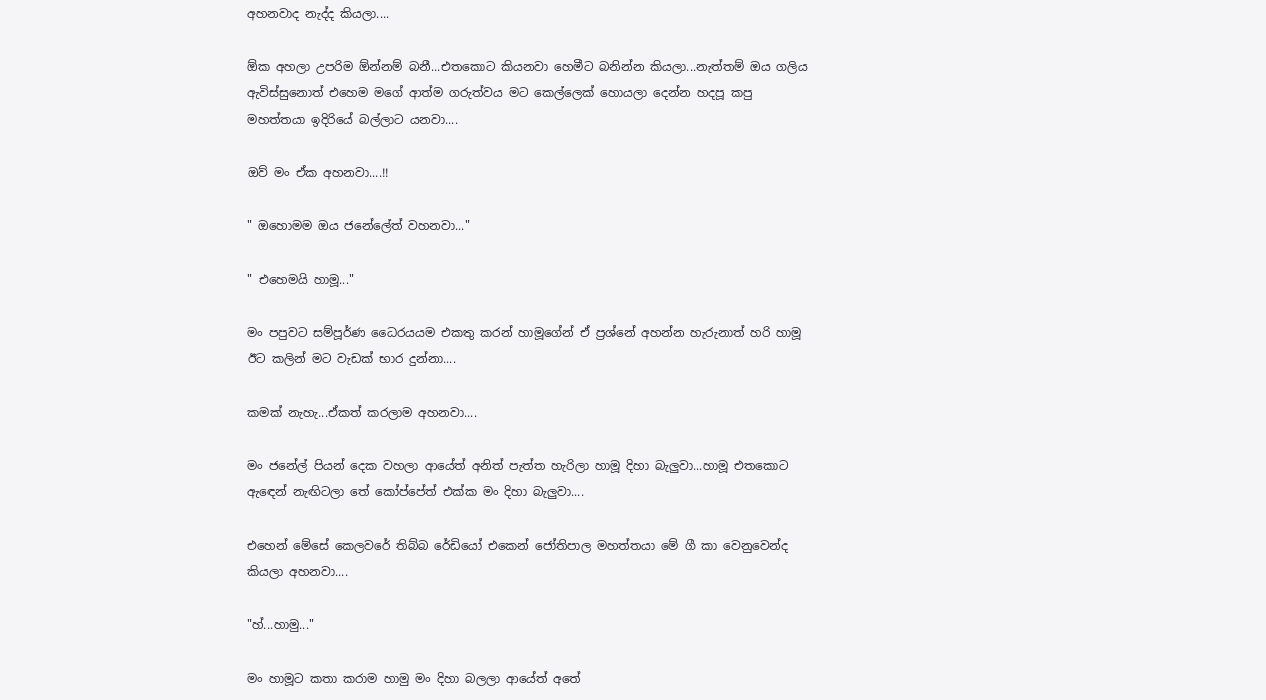අහනවාද නැද්ද කියලා....

ඕක අහලා උපරිම ඕන්නම් බනී...එතකොට කියනවා හෙමීට බනින්න කියලා...නැත්තම් ඔය ගලිය ඇවිස්සුනොත් එහෙම මගේ ආත්ම ගරුත්වය මට කෙල්ලෙක් හොයලා දෙන්න හදපූ කපු මහත්තයා ඉදිරියේ බල්ලාට යනවා....

ඔව් මං ඒක අහනවා....!!

" ඔහොමම ඔය ජනේලේත් වහනවා..."

" එහෙමයි හාමූ..."

මං පපුවට සම්පූර්ණ ධෛරයයම එකතු කරන් හාමූගේන් ඒ ප්‍රශ්නේ අහන්න හැරුනාත් හරි හාමූ ඊට කලින් මට වැඩක් භාර දුන්නා....

කමක් නැහැ...ඒකත් කරලාම අහනවා....

මං ජනේල් පියන් දෙක වහලා ආයේත් අනිත් පැත්ත හැරිලා හාමූ දිහා බැලුවා...හාමූ එතකොට ඇඳෙන් නැඟිටලා තේ කෝප්පේත් එක්ක මං දිහා බැලුවා....

එහෙන් මේසේ කෙලවරේ තිබ්බ රේඩියෝ එකෙන් ජෝතිපාල මහත්තයා මේ ගී කා වෙනුවෙන්ද කියලා අහනවා....

"හ්...හාමු..."

මං හාමූට කතා කරාම හාමු මං දිහා බලලා ආයේත් අතේ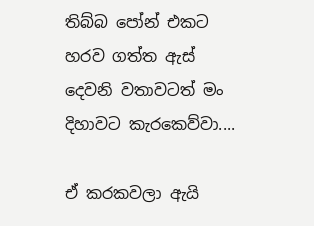තිබ්බ පෝන් එකට හරව ගත්ත ඇස් දෙවනි වතාවටත් මං දිහාවට කැරකෙව්වා....

ඒ කරකවලා ඇයි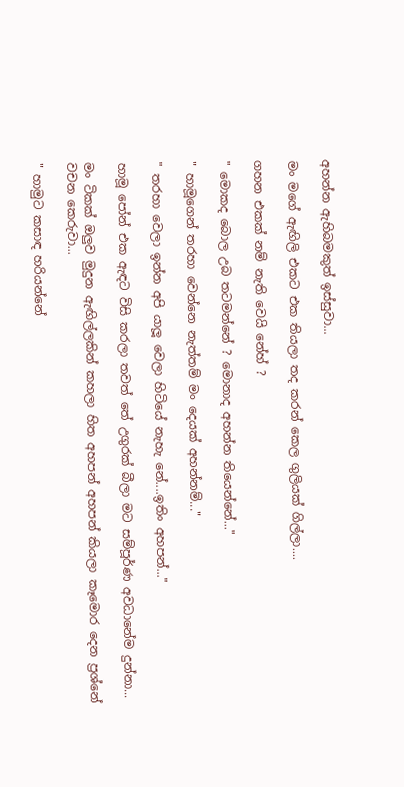අහන්න ඇහිබමකුත් ඉස්සුවා...

මං මගේ ඇඟිලි එකට එක තියලා තද කරන් කෙල ගුලියක් ගිල්ලා....

ගහන එකක් නම් නැති වෙයි නේහ් ?

" මොකද බොල උබ තටමන්නේ ? මොනාද අහන්න තියෙන්නේ..."

" හාමූගෙන් තරහා වෙන්නෙ නැත්තම් මං දෙයක් අහන්නම්..."

" තරහා වෙලා ඉන්න අපි යාලූ වෙලා හිටියේ නැහැ නේ....ඉතිං අහපන්..."

හාමූ පෝන් එක ඇඳට විසි කරලා තවත් තේ උගුරක් බීලා මට සම්පූර්ණ අවධානේම දුන්නා...

මං ටිකක් ඔලුව මුදුන ඇඟිල්ලකින් කහලා හිත අහපන් අහපන් කියලා කෑමොර දෙන ප්‍රශ්නේ වචන කෙරුවා...

" හාමුට කසාඳ හරියන්නේ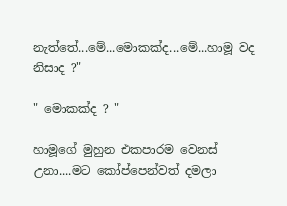නැත්තේ...මේ...මොකක්ද...මේ...හාමූ වද නිසාද ?"

" මොකක්ද ? "

හාමූගේ මුහුන එකපාරම වෙනස් උනා....මට කෝප්පෙන්වත් දමලා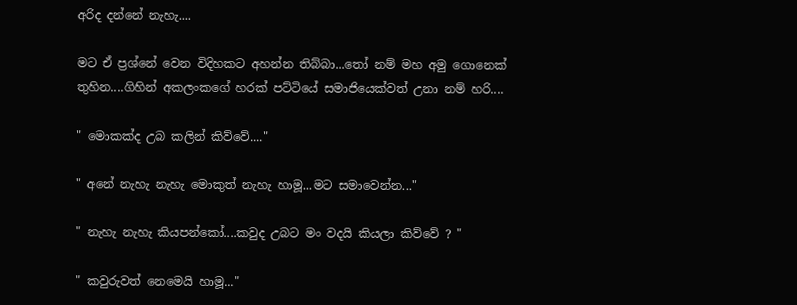අරිද දන්නේ නැහැ....

මට ඒ ප්‍රශ්නේ වෙන විදිහකට අහන්න තිබ්බා...තෝ නම් මහ අමු ගොනෙක් තුහින....ගිහින් අකලංකගේ හරක් පට්ටියේ සමාජියෙක්වත් උනා නම් හරි....

" මොකක්ද උබ කලින් කිව්වේ...."

" අනේ නැහැ නැහැ මොකුත් නැහැ හාමූ...මට සමාවෙන්න..."

" නැහැ නැහැ කියපන්කෝ....කවුද උබට මං වදයි කියලා කිව්වේ ? "

" කවුරුවත් නෙමෙයි හාමූ..."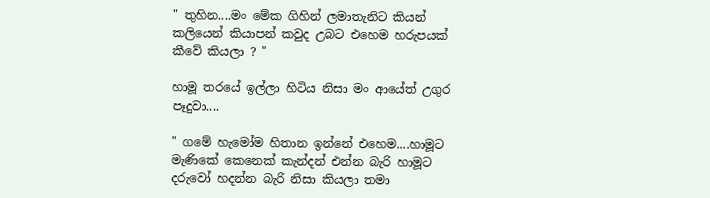" තුහින....මං මේක ගිහින් ලමාතැනිට කියන් කලියෙන් කියාපන් කවුද උබට එහෙම හරුපයක් කීවේ කියලා ? "

හාමූ තරයේ ඉල්ලා හිටිය නිසා මං ආයේත් උගුර පෑදුවා....

" ගමේ හැමෝම හිතාන ඉන්නේ එහෙම....හාමූට මැණිකේ කෙනෙක් කැන්දන් එන්න බැරි හාමූට දරුවෝ හදන්න බැරි නිසා කියලා තමා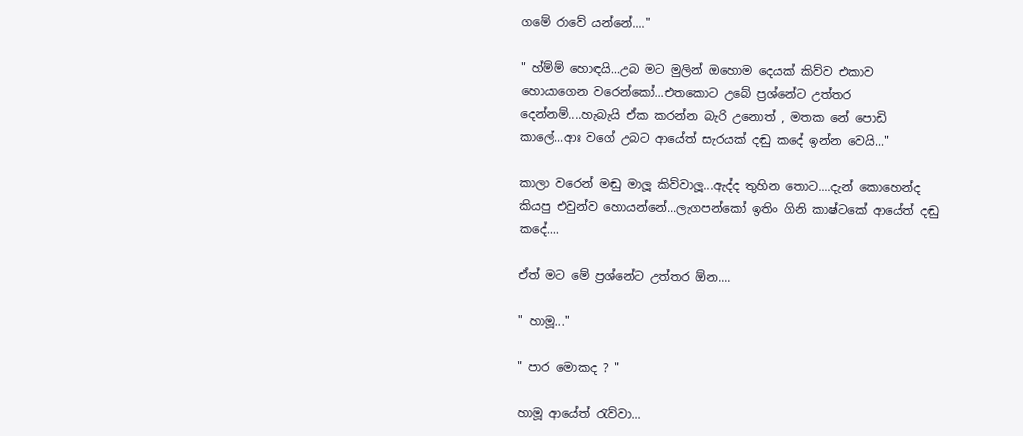ගමේ රාවේ යන්නේ...."

" හ්ම්ම් හොඳයි...උබ මට මුලින් ඔහොම දෙයක් කිව්ව එකාව හොයාගෙන වරෙන්කෝ...එතකොට උබේ ප්‍රශ්නේට උත්තර දෙන්නම්....හැබැයි ඒක කරන්න බැරි උනොත් , මතක නේ පොඩි කාලේ...ආඃ වගේ උබට ආයේත් සැරයක් දඬු කදේ ඉන්න වෙයි..."

කාලා වරෙන් මඬු මාලූ කිව්වාලූ...ඇද්ද තුහින තොට....දැන් කොහෙන්ද කියපු එවුන්ව හොයන්නේ...ලැගපන්කෝ ඉතිං ගිනි කාෂ්ටකේ ආයේත් දඬු කදේ....

ඒත් මට මේ ප්‍රශ්නේට උත්තර ඕන....

" හාමූ..."

" පාර මොකද ? "

හාමූ ආයේත් රැව්වා...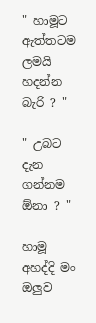" හාමූට ඇත්තටම ලමයි හදන්න බැරි ? "

" උබට දැන ගන්නම ඕනා ? "

හාමූ අහද්දි මං ඔලුව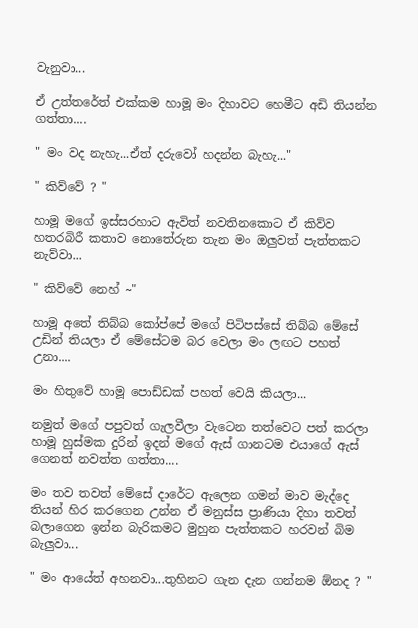වැනුවා...

ඒ උත්තරේත් එක්කම හාමූ මං දිහාවට හෙමීට අඩි තියන්න ගත්තා....

" මං වද නැහැ...ඒත් දරුවෝ හදන්න බැහැ..."

" කිව්වේ ? "

හාමූ මගේ ඉස්සරහාට ඇවිත් නවතිනකොට ඒ කිව්ව හතරබිරී කතාව නොතේරුන තැන මං ඔලුවත් පැත්තකට නැව්වා...

" කිව්වේ නෙහ් ~"

හාමූ අතේ තිබ්බ කෝප්පේ මගේ පිටිපස්සේ තිබ්බ මේසේ උඩින් තියලා ඒ මේසේටම බර වෙලා මං ලඟට පහත් උනා....

මං හිතුවේ හාමූ පොඩ්ඩක් පහත් වෙයි කියලා...

නමුත් මගේ පපුවත් ගැලවීලා වැටෙන තත්වෙට පත් කරලා හාමූ හුස්මක දුරින් ඉදන් මගේ ඇස් ගානටම එයාගේ ඇස් ගෙනත් නවත්ත ගත්තා....

මං තව තවත් මේසේ දාරේට ඇලෙන ගමන් මාව මැද්දෙ තියන් හිර කරගෙන උන්න ඒ මනුස්ස ප්‍රාණියා දිහා තවත් බලාගෙන ඉන්න බැරිකමට මුහුන පැත්තකට හරවන් බිම බැලුවා...

" මං ආයේත් අහනවා...තුහිනට ගැන දැන ගන්නම ඕනද ? "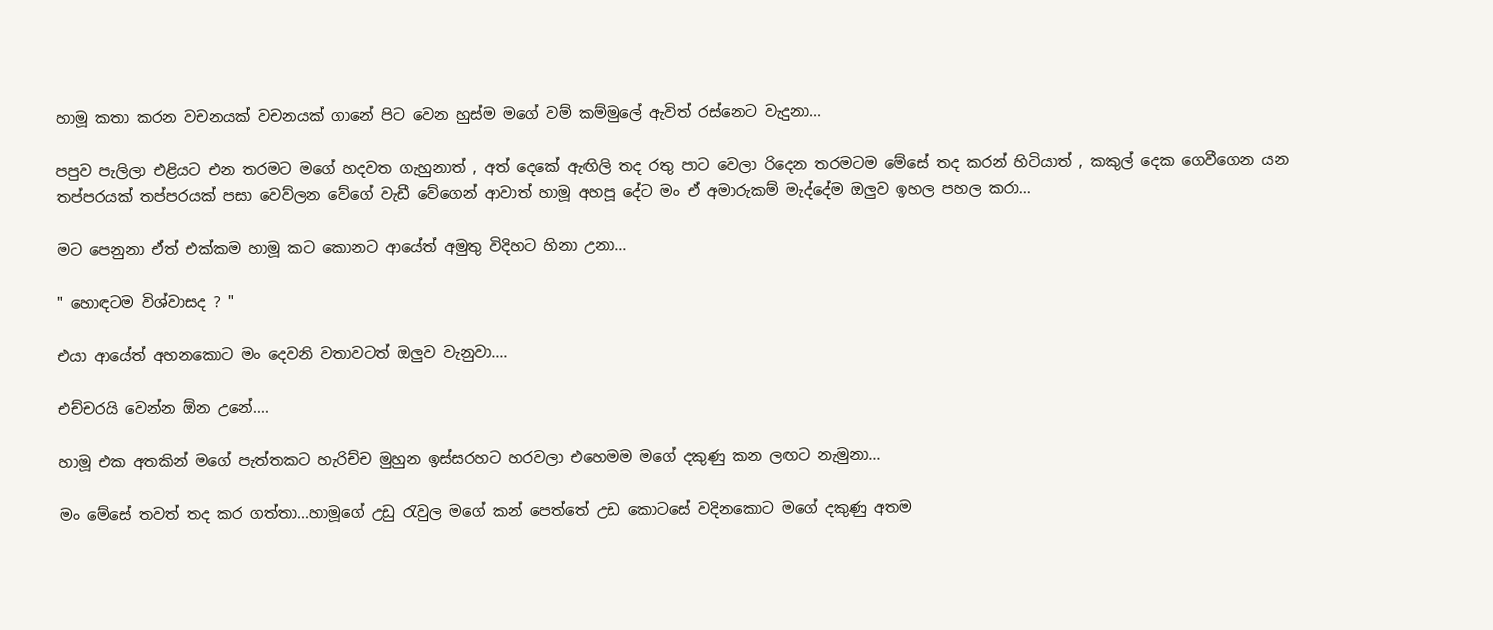හාමූ කතා කරන වචනයක් වචනයක් ගානේ පිට වෙන හුස්ම මගේ වම් කම්මුලේ ඇවිත් රස්නෙට වැදුනා...

පපුව පැලිලා එළියට එන තරමට මගේ හදවත ගැහුනාත් , අත් දෙකේ ඇඟිලි තද රතු පාට වෙලා රිදෙන තරමටම මේසේ තද කරන් හිටියාත් , කකුල් දෙක ගෙවීගෙන යන තප්පරයක් තප්පරයක් පසා වෙව්ලන වේගේ වැඩී වේගෙන් ආවාත් හාමූ අහපූ දේට මං ඒ අමාරුකම් මැද්දේම ඔලුව ඉහල පහල කරා...

මට පෙනුනා ඒත් එක්කම හාමූ කට කොනට ආයේත් අමුතු විදිහට හිනා උනා...

" හොඳටම විශ්වාසද ? "

එයා ආයේත් අහනකොට මං දෙවනි වතාවටත් ඔලුව වැනුවා....

එච්චරයි වෙන්න ඕන උනේ....

හාමූ එක අතකින් මගේ පැත්තකට හැරිච්ච මුහුන ඉස්සරහට හරවලා එහෙමම මගේ දකුණු කන ලඟට නැමුනා...

මං මේසේ තවත් තද කර ගත්තා...හාමූගේ උඩු රැවුල මගේ කන් පෙත්තේ උඩ කොටසේ වදිනකොට මගේ දකුණු අතම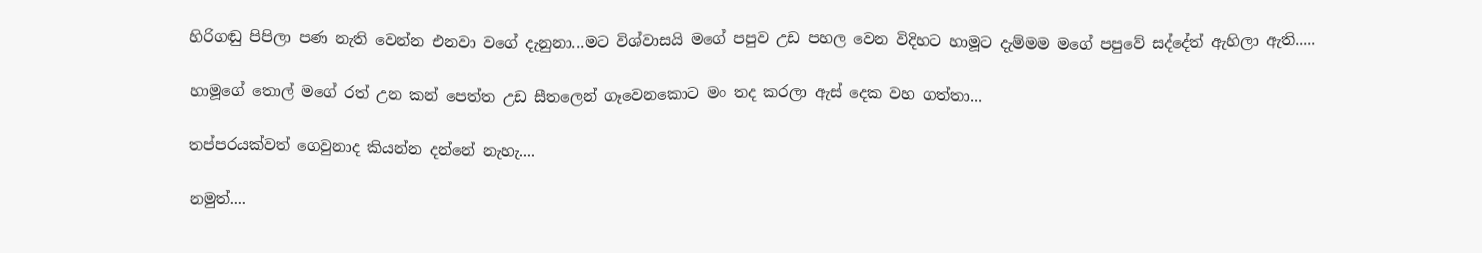හිරිගඬු පිපිලා පණ නැති වෙන්න එනවා වගේ දැනුනා...මට විශ්වාසයි මගේ පපුව උඩ පහල වෙන විදිහට හාමූට දැම්මම මගේ පපුවේ සද්දේත් ඇහිලා ඇති.....

හාමූගේ තොල් මගේ රත් උන කන් පෙත්ත උඩ සීතලෙන් ගෑවෙනකොට මං තද කරලා ඇස් දෙක වහ ගත්තා...

තප්පරයක්වත් ගෙවුනාද කියන්න දන්නේ නැහැ....

නමුත්....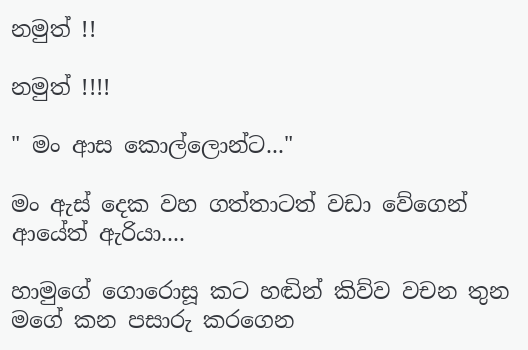නමුත් !!

නමුත් !!!!

" මං ආස කොල්ලොන්ට..."

මං ඇස් දෙක වහ ගත්තාටත් වඩා වේගෙන් ආයේත් ඇරියා....

හාමුගේ ගොරොසූ කට හඬින් කිව්ව වචන තුන මගේ කන පසාරු කරගෙන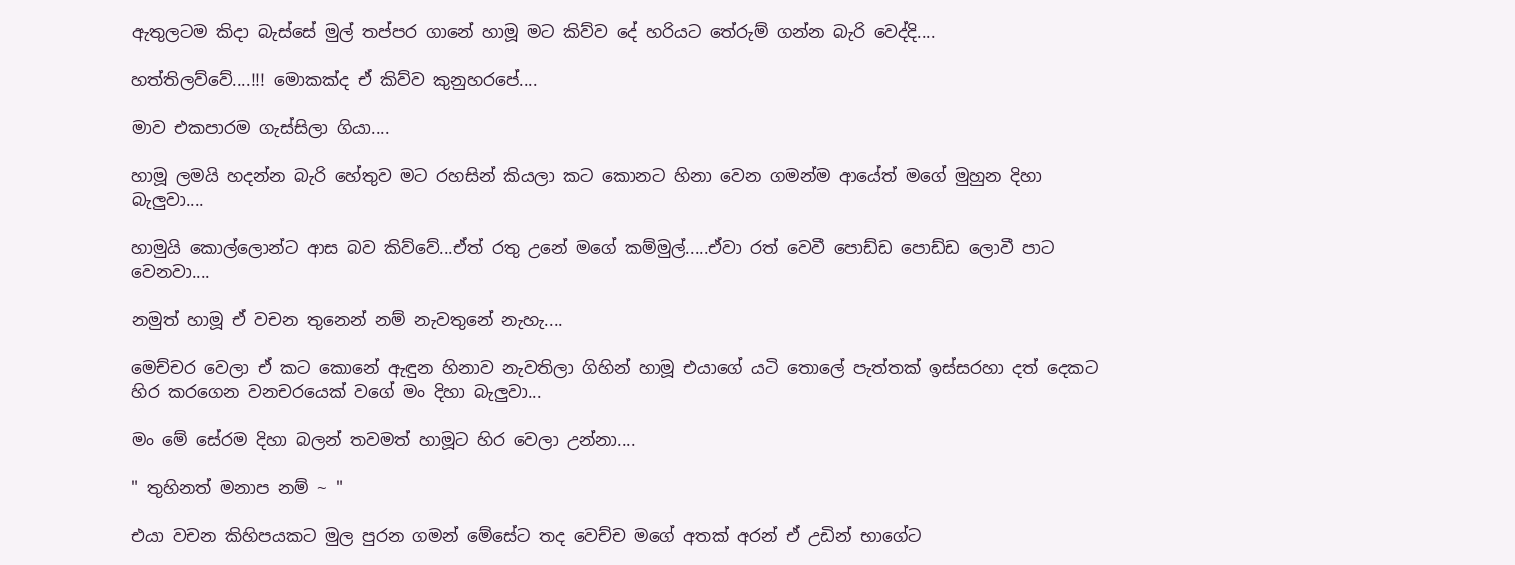ඇතුලටම කිදා බැස්සේ මුල් තප්පර ගානේ හාමූ මට කිව්ව දේ හරියට තේරුම් ගන්න බැරි වෙද්දි....

හත්තිලව්වේ....!!! මොකක්ද ඒ කිව්ව කුනුහරපේ....

මාව එකපාරම ගැස්සිලා ගියා....

හාමූ ලමයි හදන්න බැරි හේතුව මට රහසින් කියලා කට කොනට හිනා වෙන ගමන්ම ආයේත් මගේ මුහුන දිහා බැලුවා....

හාමුයි කොල්ලොන්ට ආස බව කිව්වේ...ඒත් රතු උනේ මගේ කම්මුල්.....ඒවා රත් වෙවී පොඩ්ඩ පොඩ්ඩ ලොවී පාට වෙනවා....

නමුත් හාමූ ඒ වචන තුනෙන් නම් නැවතුනේ නැහැ....

මෙච්චර වෙලා ඒ කට කොනේ ඇඳුන හිනාව නැවතිලා ගිහින් හාමූ එයාගේ යටි තොලේ පැත්තක් ඉස්සරහා දත් දෙකට හිර කරගෙන වනචරයෙක් වගේ මං දිහා බැලුවා...

මං මේ සේරම දිහා බලන් තවමත් හාමූට හිර වෙලා උන්නා....

" තුහිනත් මනාප නම් ~ "

එයා වචන කිහිපයකට මුල පුරන ගමන් මේසේට තද වෙච්ච මගේ අතක් අරන් ඒ උඩින් භාගේට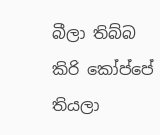බීලා තිබ්බ කිරි කෝප්පේ තියලා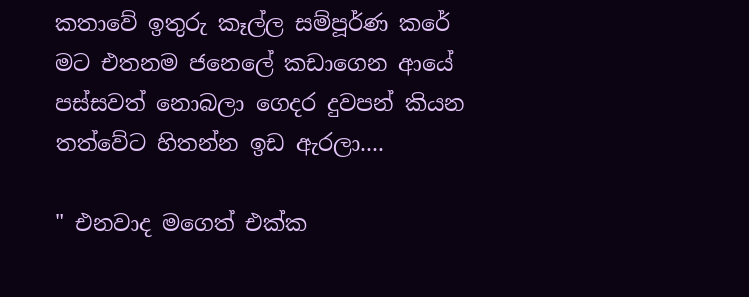කතාවේ ඉතුරු කෑල්ල සම්පූර්ණ කරේ මට එතනම ජනෙලේ කඩාගෙන ආයේ පස්සවත් නොබලා ගෙදර දුවපන් කියන තත්වේට හිතන්න ඉඩ ඇරලා....

" එනවාද මගෙත් එක්ක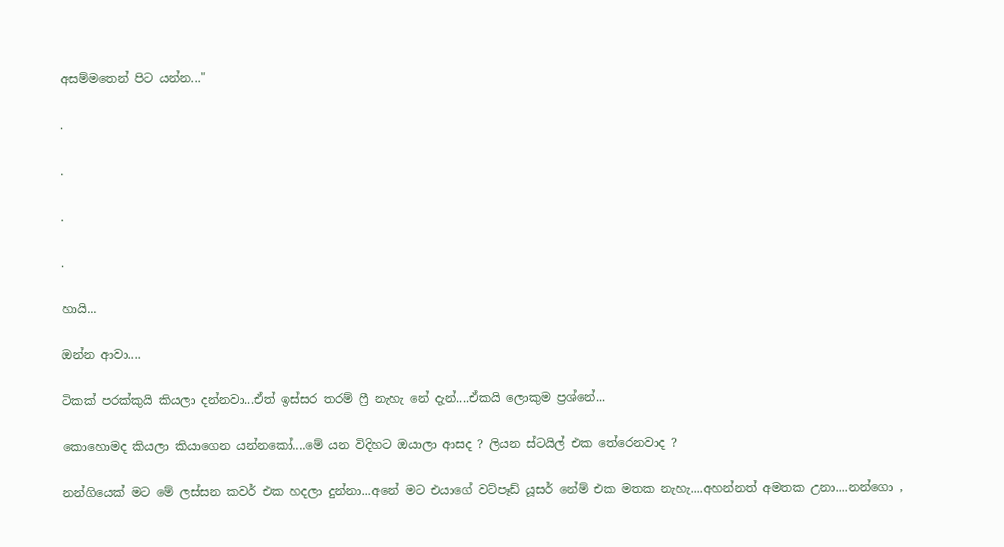අසම්මතෙන් පිට යන්න..."

.

.

.

.

හායි...

ඔන්න ආවා....

ටිකක් පරක්කුයි කියලා දන්නවා...ඒත් ඉස්සර තරම් ෆ්‍රී නැහැ නේ දැන්....ඒකයි ලොකුම ප්‍රශ්නේ...

කොහොමද කියලා කියාගෙන යන්නකෝ....මේ යන විදිහට ඔයාලා ආසද ? ලියන ස්ටයිල් එක තේරෙනවාද ?

නන්ගියෙක් මට මේ ලස්සන කවර් එක හදලා දුන්නා...අනේ මට එයාගේ වට්පෑඩ් යූසර් නේම් එක මතක නැහැ....අහන්නත් අමතක උනා....නන්ගො ,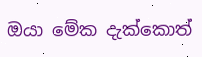ඔයා මේක දැක්කොත්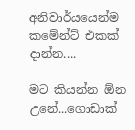අනිවාර්යයෙන්ම කමේන්ට් එකක් දාන්න....

මට කියන්න ඕන උනේ...ගොඩාක්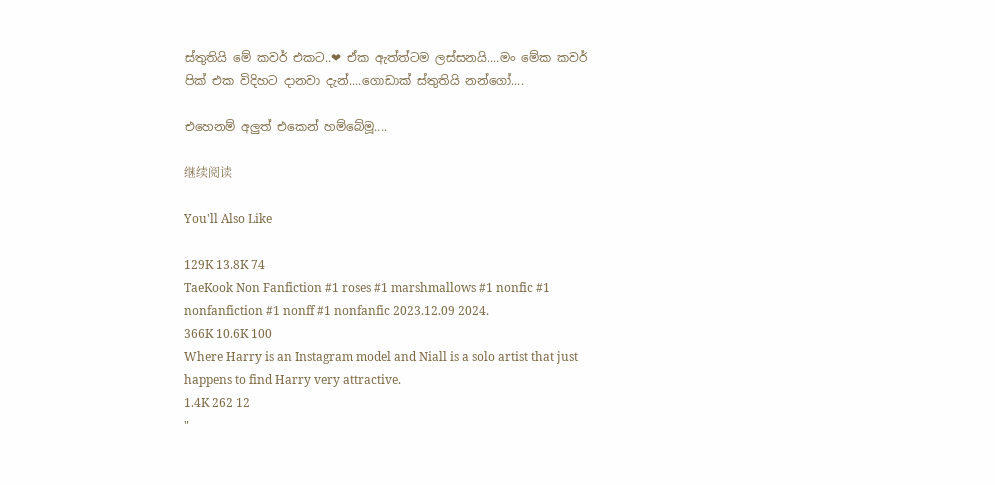ස්තුතියි මේ කවර් එකට..❤ ඒක ඇත්ත්ටම ලස්සනයි....මං මේක කවර් පික් එක විදිහට දානවා දැන්....ගොඩාක් ස්තුතියි නන්ගෝ....

එහෙනම් අලුත් එකෙන් හම්බේමූ....

继续阅读

You'll Also Like

129K 13.8K 74
TaeKook Non Fanfiction #1 roses #1 marshmallows #1 nonfic #1 nonfanfiction #1 nonff #1 nonfanfic 2023.12.09 2024.
366K 10.6K 100
Where Harry is an Instagram model and Niall is a solo artist that just happens to find Harry very attractive.
1.4K 262 12
"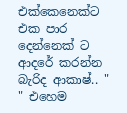එක්කෙනෙක්ට එක පාර දෙන්නෙක් ට ආදරේ කරන්න බැරිද ආකාෂ්.. " " එහෙම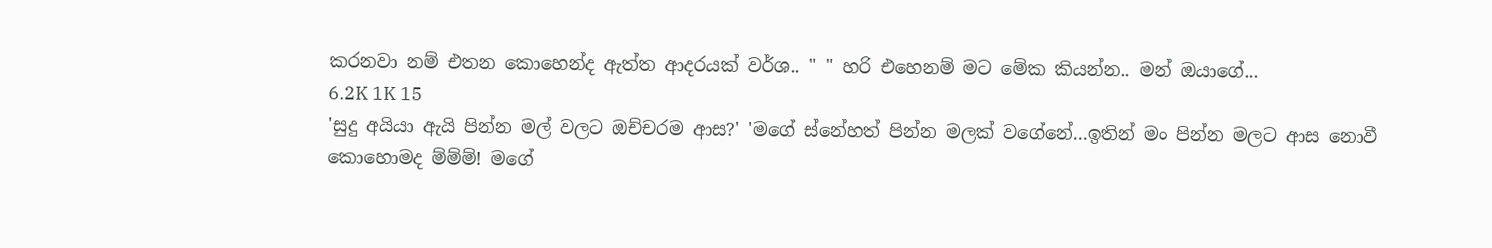කරනවා නම් එතන කොහෙන්ද ඇත්ත ආදරයක් වර්ශ.. " " හරි එහෙනම් මට මේක කියන්න.. මන් ඔයාගේ...
6.2K 1K 15
'සුදු අයියා ඇයි පින්න මල් වලට ඔච්චරම ආස?' 'මගේ ස්නේහත් පින්න මලක් වගේනේ...ඉතින් මං පින්න මලට ආස නොවී කොහොමද ම්ම්ම්! මගේ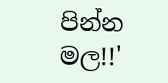පින්න මල!!'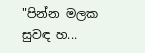"පින්න මලක සුවඳ හ...